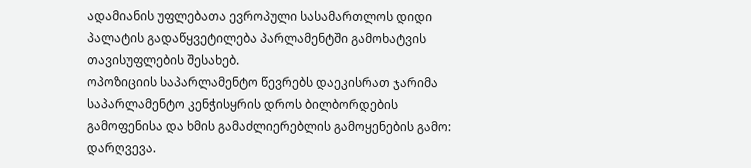ადამიანის უფლებათა ევროპული სასამართლოს დიდი პალატის გადაწყვეტილება პარლამენტში გამოხატვის თავისუფლების შესახებ.
ოპოზიციის საპარლამენტო წევრებს დაეკისრათ ჯარიმა საპარლამენტო კენჭისყრის დროს ბილბორდების გამოფენისა და ხმის გამაძლიერებლის გამოყენების გამო: დარღვევა.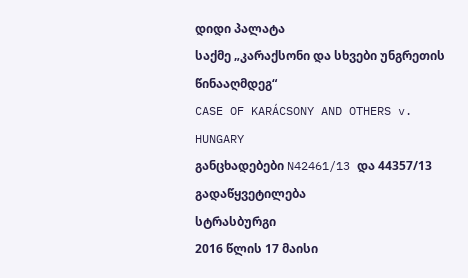დიდი პალატა
საქმე „კარაქსონი და სხვები უნგრეთის წინააღმდეგ“
CASE OF KARÁCSONY AND OTHERS v. HUNGARY
განცხადებები N42461/13 და 44357/13
გადაწყვეტილება
სტრასბურგი
2016 წლის 17 მაისი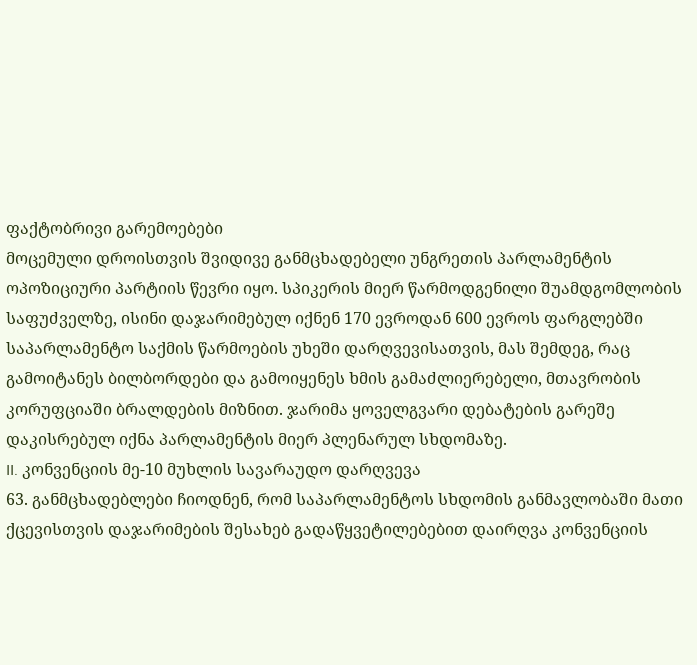ფაქტობრივი გარემოებები
მოცემული დროისთვის შვიდივე განმცხადებელი უნგრეთის პარლამენტის ოპოზიციური პარტიის წევრი იყო. სპიკერის მიერ წარმოდგენილი შუამდგომლობის საფუძველზე, ისინი დაჯარიმებულ იქნენ 170 ევროდან 600 ევროს ფარგლებში საპარლამენტო საქმის წარმოების უხეში დარღვევისათვის, მას შემდეგ, რაც გამოიტანეს ბილბორდები და გამოიყენეს ხმის გამაძლიერებელი, მთავრობის კორუფციაში ბრალდების მიზნით. ჯარიმა ყოველგვარი დებატების გარეშე დაკისრებულ იქნა პარლამენტის მიერ პლენარულ სხდომაზე.
II. კონვენციის მე-10 მუხლის სავარაუდო დარღვევა
63. განმცხადებლები ჩიოდნენ, რომ საპარლამენტოს სხდომის განმავლობაში მათი ქცევისთვის დაჯარიმების შესახებ გადაწყვეტილებებით დაირღვა კონვენციის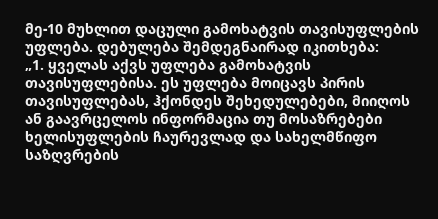მე-10 მუხლით დაცული გამოხატვის თავისუფლების უფლება. დებულება შემდეგნაირად იკითხება:
„1. ყველას აქვს უფლება გამოხატვის თავისუფლებისა. ეს უფლება მოიცავს პირის თავისუფლებას, ჰქონდეს შეხედულებები, მიიღოს ან გაავრცელოს ინფორმაცია თუ მოსაზრებები ხელისუფლების ჩაურევლად და სახელმწიფო საზღვრების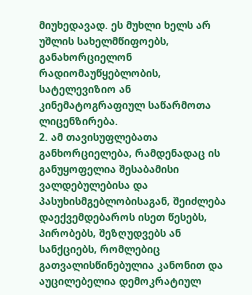მიუხედავად. ეს მუხლი ხელს არ უშლის სახელმწიფოებს, განახორციელონ რადიომაუწყებლობის, სატელევიზიო ან კინემატოგრაფიულ საწარმოთა ლიცენზირება.
2. ამ თავისუფლებათა განხორციელება, რამდენადაც ის განუყოფელია შესაბამისი ვალდებულებისა და პასუხისმგებლობისაგან, შეიძლება დაექვემდებაროს ისეთ წესებს, პირობებს, შეზღუდვებს ან სანქციებს, რომლებიც გათვალისწინებულია კანონით და აუცილებელია დემოკრატიულ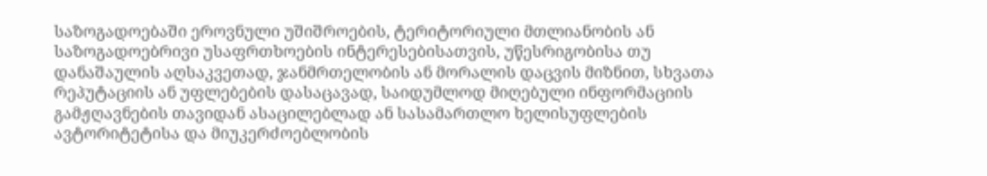საზოგადოებაში ეროვნული უშიშროების, ტერიტორიული მთლიანობის ან საზოგადოებრივი უსაფრთხოების ინტერესებისათვის, უწესრიგობისა თუ დანაშაულის აღსაკვეთად, ჯანმრთელობის ან მორალის დაცვის მიზნით, სხვათა რეპუტაციის ან უფლებების დასაცავად, საიდუმლოდ მიღებული ინფორმაციის გამჟღავნების თავიდან ასაცილებლად ან სასამართლო ხელისუფლების ავტორიტეტისა და მიუკერძოებლობის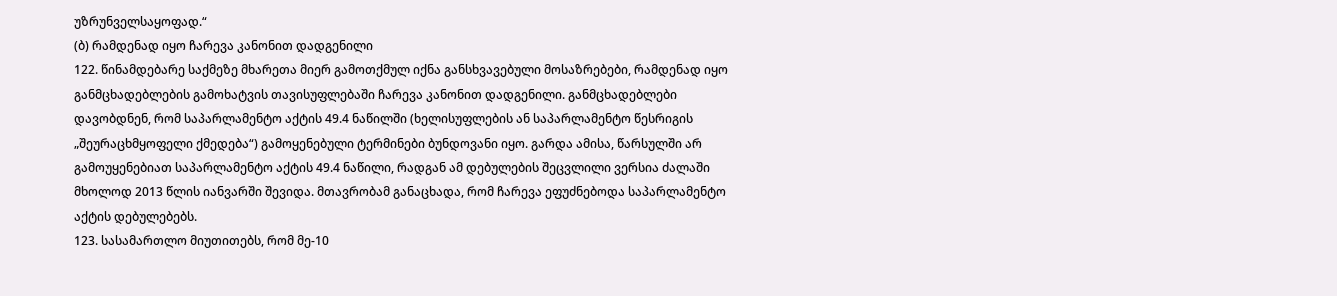უზრუნველსაყოფად.“
(ბ) რამდენად იყო ჩარევა კანონით დადგენილი
122. წინამდებარე საქმეზე მხარეთა მიერ გამოთქმულ იქნა განსხვავებული მოსაზრებები, რამდენად იყო განმცხადებლების გამოხატვის თავისუფლებაში ჩარევა კანონით დადგენილი. განმცხადებლები დავობდნენ, რომ საპარლამენტო აქტის 49.4 ნაწილში (ხელისუფლების ან საპარლამენტო წესრიგის „შეურაცხმყოფელი ქმედება“) გამოყენებული ტერმინები ბუნდოვანი იყო. გარდა ამისა, წარსულში არ გამოუყენებიათ საპარლამენტო აქტის 49.4 ნაწილი, რადგან ამ დებულების შეცვლილი ვერსია ძალაში მხოლოდ 2013 წლის იანვარში შევიდა. მთავრობამ განაცხადა, რომ ჩარევა ეფუძნებოდა საპარლამენტო აქტის დებულებებს.
123. სასამართლო მიუთითებს, რომ მე-10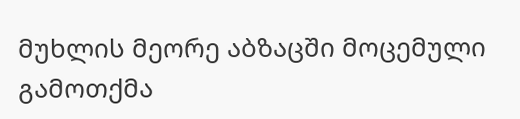მუხლის მეორე აბზაცში მოცემული გამოთქმა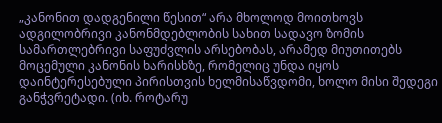„კანონით დადგენილი წესით“ არა მხოლოდ მოითხოვს ადგილობრივი კანონმდებლობის სახით სადავო ზომის სამართლებრივი საფუძვლის არსებობას, არამედ მიუთითებს მოცემული კანონის ხარისხზე, რომელიც უნდა იყოს დაინტერესებული პირისთვის ხელმისაწვდომი, ხოლო მისი შედეგი განჭვრეტადი. (იხ. როტარუ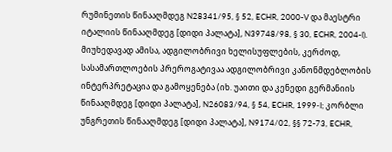რუმინეთის წინააღმდეგ N28341/95, § 52, ECHR, 2000-V და მაესტრი იტალიის წინააღმდეგ [დიდი პალატა], N39748/98, § 30, ECHR, 2004-I). მიუხედავად ამისა, ადგილობრივი ხელისუფლების, კერძოდ, სასამართლოების პრეროგატივაა ადგილობრივი კანონმდებლობის ინტერპრეტაცია და გამოყენება (იხ. უაითი და კენედი გერმანიის წინააღმდეგ [დიდი პალატა], N26083/94, § 54, ECHR, 1999‑I; კორბლი უნგრეთის წინააღმდეგ [დიდი პალატა], N9174/02, §§ 72-73, ECHR,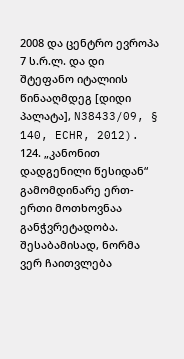2008 და ცენტრო ევროპა 7 ს.რ.ლ. და დი შტეფანო იტალიის წინააღმდეგ [დიდი პალატა], N38433/09, § 140, ECHR, 2012).
124. „კანონით დადგენილი წესიდან“ გამომდინარე ერთ-ერთი მოთხოვნაა განჭვრეტადობა. შესაბამისად, ნორმა ვერ ჩაითვლება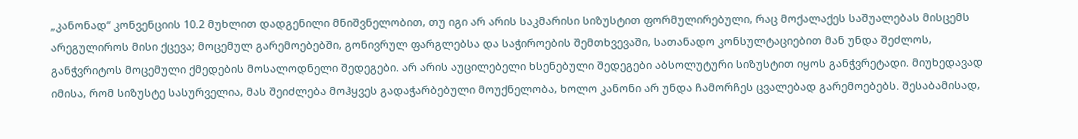„კანონად“ კონვენციის 10.2 მუხლით დადგენილი მნიშვნელობით, თუ იგი არ არის საკმარისი სიზუსტით ფორმულირებული, რაც მოქალაქეს საშუალებას მისცემს არეგულიროს მისი ქცევა; მოცემულ გარემოებებში, გონივრულ ფარგლებსა და საჭიროების შემთხვევაში, სათანადო კონსულტაციებით მან უნდა შეძლოს, განჭვრიტოს მოცემული ქმედების მოსალოდნელი შედეგები. არ არის აუცილებელი ხსენებული შედეგები აბსოლუტური სიზუსტით იყოს განჭვრეტადი. მიუხედავად იმისა, რომ სიზუსტე სასურველია, მას შეიძლება მოჰყვეს გადაჭარბებული მოუქნელობა, ხოლო კანონი არ უნდა ჩამორჩეს ცვალებად გარემოებებს. შესაბამისად,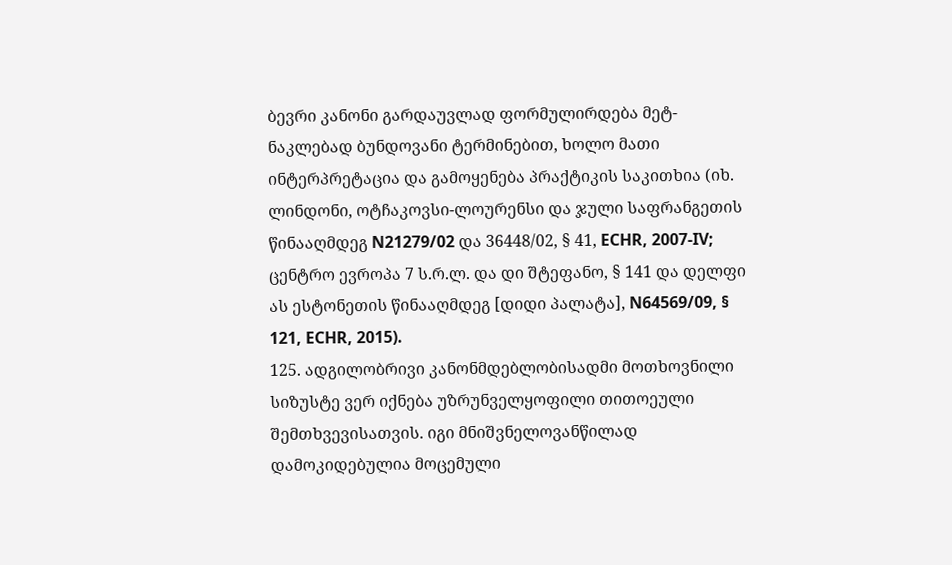ბევრი კანონი გარდაუვლად ფორმულირდება მეტ-ნაკლებად ბუნდოვანი ტერმინებით, ხოლო მათი ინტერპრეტაცია და გამოყენება პრაქტიკის საკითხია (იხ. ლინდონი, ოტჩაკოვსი-ლოურენსი და ჯული საფრანგეთის წინააღმდეგ N21279/02 და 36448/02, § 41, ECHR, 2007‑IV; ცენტრო ევროპა 7 ს.რ.ლ. და დი შტეფანო, § 141 და დელფი ას ესტონეთის წინააღმდეგ [დიდი პალატა], N64569/09, § 121, ECHR, 2015).
125. ადგილობრივი კანონმდებლობისადმი მოთხოვნილი სიზუსტე ვერ იქნება უზრუნველყოფილი თითოეული შემთხვევისათვის. იგი მნიშვნელოვანწილად დამოკიდებულია მოცემული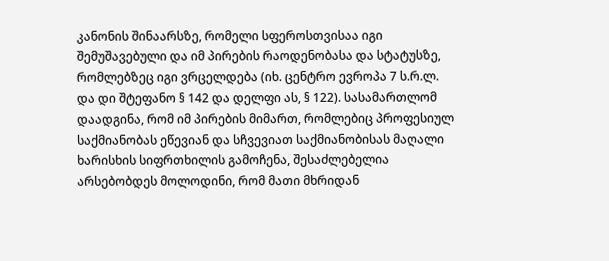კანონის შინაარსზე, რომელი სფეროსთვისაა იგი შემუშავებული და იმ პირების რაოდენობასა და სტატუსზე, რომლებზეც იგი ვრცელდება (იხ. ცენტრო ევროპა 7 ს.რ.ლ. და დი შტეფანო § 142 და დელფი ას, § 122). სასამართლომ დაადგინა, რომ იმ პირების მიმართ, რომლებიც პროფესიულ საქმიანობას ეწევიან და სჩვევიათ საქმიანობისას მაღალი ხარისხის სიფრთხილის გამოჩენა, შესაძლებელია არსებობდეს მოლოდინი, რომ მათი მხრიდან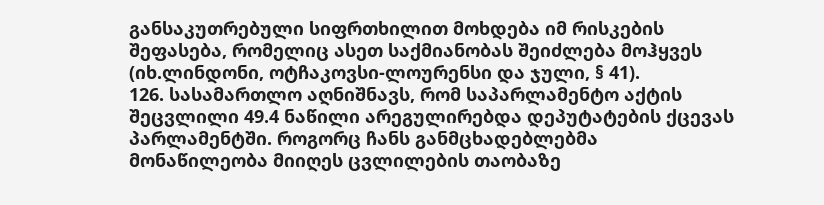განსაკუთრებული სიფრთხილით მოხდება იმ რისკების შეფასება, რომელიც ასეთ საქმიანობას შეიძლება მოჰყვეს (იხ.ლინდონი, ოტჩაკოვსი-ლოურენსი და ჯული, § 41).
126. სასამართლო აღნიშნავს, რომ საპარლამენტო აქტის შეცვლილი 49.4 ნაწილი არეგულირებდა დეპუტატების ქცევას პარლამენტში. როგორც ჩანს განმცხადებლებმა მონაწილეობა მიიღეს ცვლილების თაობაზე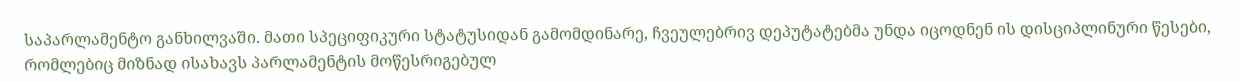საპარლამენტო განხილვაში. მათი სპეციფიკური სტატუსიდან გამომდინარე, ჩვეულებრივ დეპუტატებმა უნდა იცოდნენ ის დისციპლინური წესები, რომლებიც მიზნად ისახავს პარლამენტის მოწესრიგებულ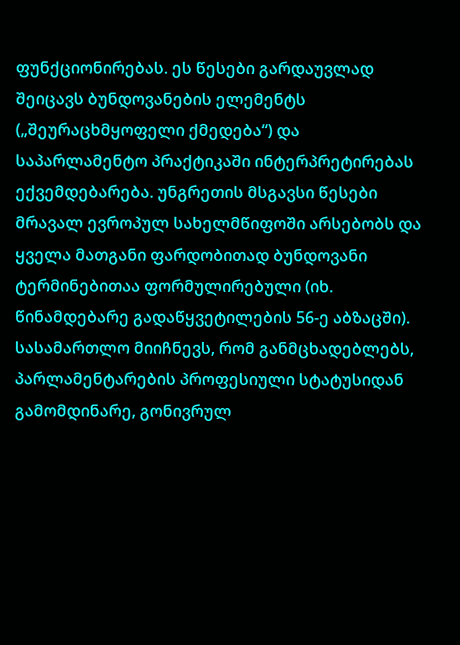ფუნქციონირებას. ეს წესები გარდაუვლად შეიცავს ბუნდოვანების ელემენტს („შეურაცხმყოფელი ქმედება“) და საპარლამენტო პრაქტიკაში ინტერპრეტირებას ექვემდებარება. უნგრეთის მსგავსი წესები მრავალ ევროპულ სახელმწიფოში არსებობს და ყველა მათგანი ფარდობითად ბუნდოვანი ტერმინებითაა ფორმულირებული (იხ. წინამდებარე გადაწყვეტილების 56-ე აბზაცში). სასამართლო მიიჩნევს, რომ განმცხადებლებს, პარლამენტარების პროფესიული სტატუსიდან გამომდინარე, გონივრულ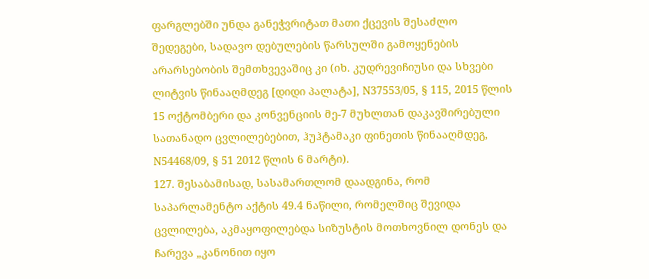ფარგლებში უნდა განეჭვრიტათ მათი ქცევის შესაძლო შედეგები, სადავო დებულების წარსულში გამოყენების არარსებობის შემთხვევაშიც კი (იხ. კუდრევიჩიუსი და სხვები ლიტვის წინააღმდეგ [დიდი პალატა], N37553/05, § 115, 2015 წლის 15 ოქტომბერი და კონვენციის მე-7 მუხლთან დაკავშირებული სათანადო ცვლილებებით, ჰუჰტამაკი ფინეთის წინააღმდეგ, N54468/09, § 51 2012 წლის 6 მარტი).
127. შესაბამისად, სასამართლომ დაადგინა, რომ საპარლამენტო აქტის 49.4 ნაწილი, რომელშიც შევიდა ცვლილება, აკმაყოფილებდა სიზუსტის მოთხოვნილ დონეს და ჩარევა „კანონით იყო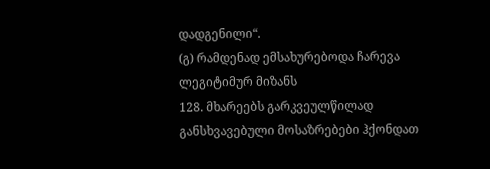დადგენილი“.
(გ) რამდენად ემსახურებოდა ჩარევა ლეგიტიმურ მიზანს
128. მხარეებს გარკვეულწილად განსხვავებული მოსაზრებები ჰქონდათ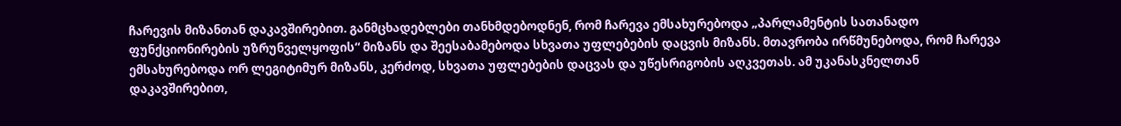ჩარევის მიზანთან დაკავშირებით. განმცხადებლები თანხმდებოდნენ, რომ ჩარევა ემსახურებოდა „პარლამენტის სათანადო ფუნქციონირების უზრუნველყოფის“ მიზანს და შეესაბამებოდა სხვათა უფლებების დაცვის მიზანს. მთავრობა ირწმუნებოდა, რომ ჩარევა ემსახურებოდა ორ ლეგიტიმურ მიზანს, კერძოდ, სხვათა უფლებების დაცვას და უწესრიგობის აღკვეთას. ამ უკანასკნელთან დაკავშირებით,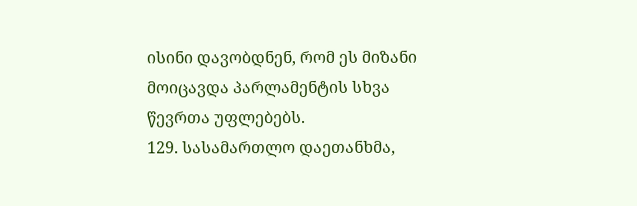ისინი დავობდნენ, რომ ეს მიზანი მოიცავდა პარლამენტის სხვა წევრთა უფლებებს.
129. სასამართლო დაეთანხმა,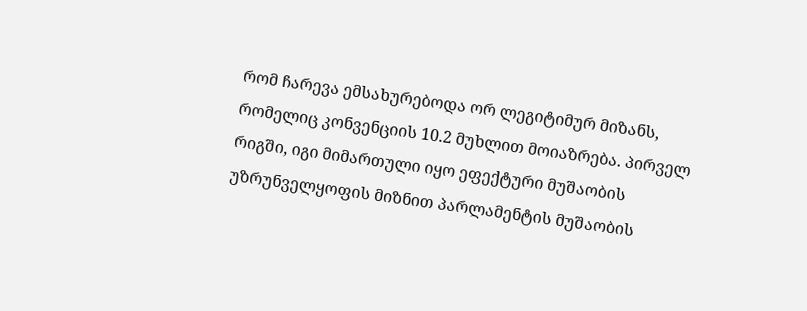რომ ჩარევა ემსახურებოდა ორ ლეგიტიმურ მიზანს, რომელიც კონვენციის 10.2 მუხლით მოიაზრება. პირველ რიგში, იგი მიმართული იყო ეფექტური მუშაობის უზრუნველყოფის მიზნით პარლამენტის მუშაობის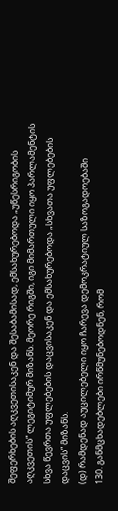შეფერხების აღკვეთისაკენ და შესაბამისად, ემსახურებოდა „უწესრიგობის აღკვეთის“ ლეგიტიმურ მიზანს. მეორე რიგში, იგი მიმართული იყო პარლამენტის სხვა წევრთა უფლებების დაცვისაკენ და ემსახურებოდა „სხვათა უფლებების დაცვის“ მიზანს.
(დ) რამდენად აუცილებელი იყო ჩარევა დემოკრატიულ საზოგადოებაში
130. განმცხადებლები ირწმუნებოდნენ, რომ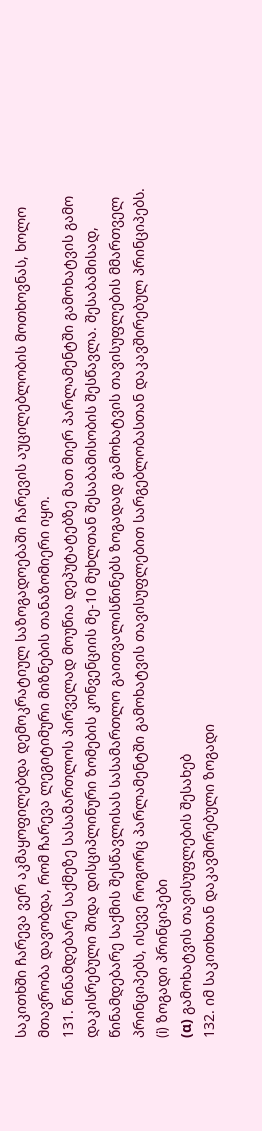საკითხში ჩარევა ვერ აკმაყოფილებდა დემოკრატიულ საზოგადოებაში ჩარევის აუცილებლობის მოთხოვნას, ხოლო მთავრობა დავობდა, რომ ჩარევა ლეგიტიმური მიზნების თანაზომიერი იყო.
131. წინამდებარე საქმეზე სასამართლოს პირველად მოუწია დეპუტატებზე მათ მიერ პარლამენტში გამოხატვის გამო დაკისრებული შიდა დისციპლინური ზომების კონვენციის მე-10 მუხლთან შესაბამისობის შესწავლა. შესაბამისად, წინამდებარე საქმის შესწავლისას სასამართლო გაითვალისწინებს ზოგადად გამოხატვის თავისუფლების მმართველ პრინციპებს, ისევე როგორც პარლამენტში გამოხატვის თავისუფლებით სარგებლობასთან დაკავშირებულ პრინციპებს.
(i) ზოგადი პრინციპები
(α) გამოხატვის თავისუფლების შესახებ
132. იმ საკითხთან დაკავშირებული ზოგადი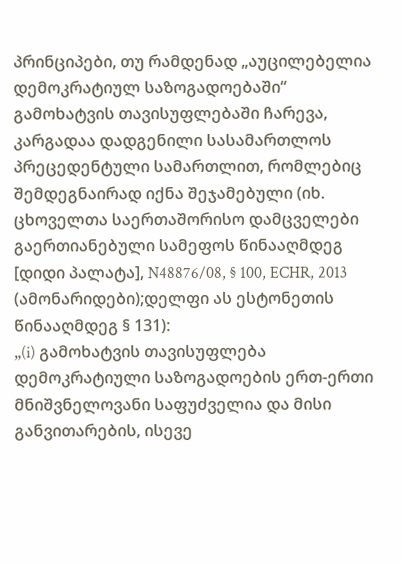პრინციპები, თუ რამდენად „აუცილებელია დემოკრატიულ საზოგადოებაში“ გამოხატვის თავისუფლებაში ჩარევა, კარგადაა დადგენილი სასამართლოს პრეცედენტული სამართლით, რომლებიც შემდეგნაირად იქნა შეჯამებული (იხ. ცხოველთა საერთაშორისო დამცველები გაერთიანებული სამეფოს წინააღმდეგ [დიდი პალატა], N48876/08, § 100, ECHR, 2013 (ამონარიდები);დელფი ას ესტონეთის წინააღმდეგ § 131):
„(i) გამოხატვის თავისუფლება დემოკრატიული საზოგადოების ერთ-ერთი მნიშვნელოვანი საფუძველია და მისი განვითარების, ისევე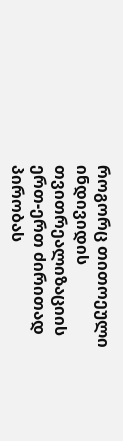როგორც თითოეული ინდივიდის თვითრეალიზაციის ერთ-ერთ ძირითად პირობას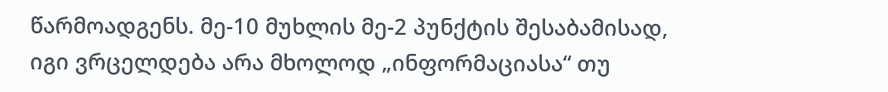წარმოადგენს. მე-10 მუხლის მე-2 პუნქტის შესაბამისად, იგი ვრცელდება არა მხოლოდ „ინფორმაციასა“ თუ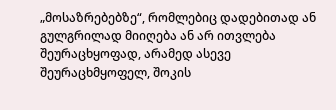„მოსაზრებებზე“, რომლებიც დადებითად ან გულგრილად მიიღება ან არ ითვლება შეურაცხყოფად, არამედ ასევე შეურაცხმყოფელ, შოკის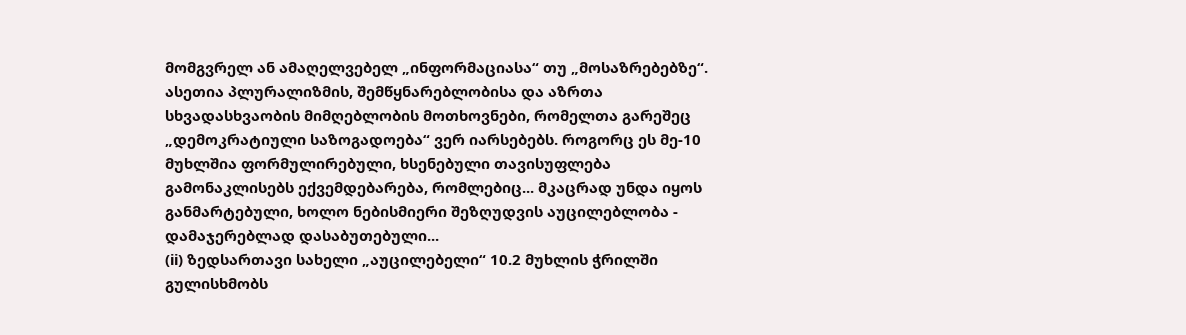მომგვრელ ან ამაღელვებელ „ინფორმაციასა“ თუ „მოსაზრებებზე“. ასეთია პლურალიზმის, შემწყნარებლობისა და აზრთა სხვადასხვაობის მიმღებლობის მოთხოვნები, რომელთა გარეშეც „დემოკრატიული საზოგადოება“ ვერ იარსებებს. როგორც ეს მე-10 მუხლშია ფორმულირებული, ხსენებული თავისუფლება გამონაკლისებს ექვემდებარება, რომლებიც... მკაცრად უნდა იყოს განმარტებული, ხოლო ნებისმიერი შეზღუდვის აუცილებლობა - დამაჯერებლად დასაბუთებული...
(ii) ზედსართავი სახელი „აუცილებელი“ 10.2 მუხლის ჭრილში გულისხმობს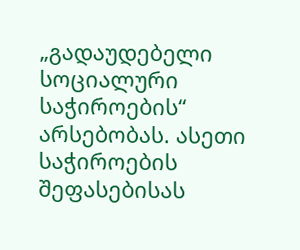„გადაუდებელი სოციალური საჭიროების“ არსებობას. ასეთი საჭიროების შეფასებისას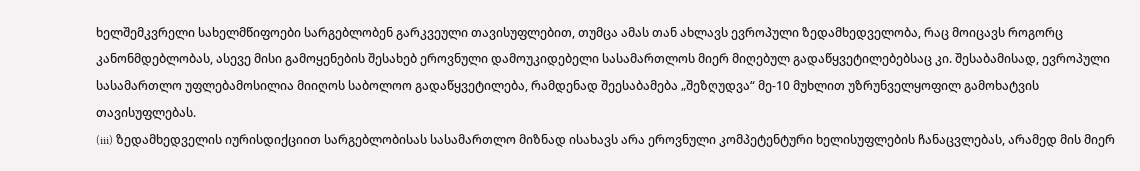ხელშემკვრელი სახელმწიფოები სარგებლობენ გარკვეული თავისუფლებით, თუმცა ამას თან ახლავს ევროპული ზედამხედველობა, რაც მოიცავს როგორც კანონმდებლობას, ასევე მისი გამოყენების შესახებ ეროვნული დამოუკიდებელი სასამართლოს მიერ მიღებულ გადაწყვეტილებებსაც კი. შესაბამისად, ევროპული სასამართლო უფლებამოსილია მიიღოს საბოლოო გადაწყვეტილება, რამდენად შეესაბამება „შეზღუდვა“ მე-10 მუხლით უზრუნველყოფილ გამოხატვის თავისუფლებას.
(iii) ზედამხედველის იურისდიქციით სარგებლობისას სასამართლო მიზნად ისახავს არა ეროვნული კომპეტენტური ხელისუფლების ჩანაცვლებას, არამედ მის მიერ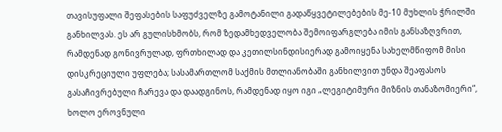თავისუფალი შეფასების საფუძველზე გამოტანილი გადაწყვეტილებების მე-10 მუხლის ჭრილში განხილვას. ეს არ გულისხმობს, რომ ზედამხედველობა შემოიფარგლება იმის განსაზღვრით, რამდენად გონივრულად, ფრთხილად და კეთილსინდისიერად გამოიყენა სახელმწიფომ მისი დისკრეციული უფლება; სასამართლომ საქმის მთლიანობაში განხილვით უნდა შეაფასოს გასაჩივრებული ჩარევა და დაადგინოს, რამდენად იყო იგი „ლეგიტიმური მიზნის თანაზომიერი“, ხოლო ეროვნული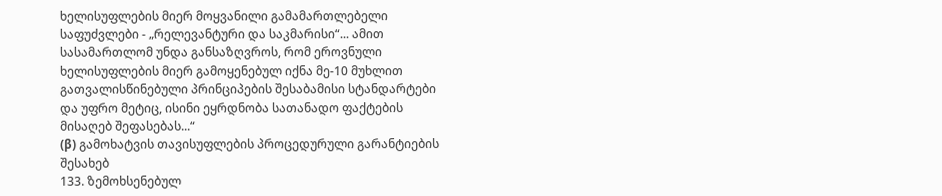ხელისუფლების მიერ მოყვანილი გამამართლებელი საფუძვლები - „რელევანტური და საკმარისი“... ამით სასამართლომ უნდა განსაზღვროს, რომ ეროვნული ხელისუფლების მიერ გამოყენებულ იქნა მე-10 მუხლით გათვალისწინებული პრინციპების შესაბამისი სტანდარტები და უფრო მეტიც, ისინი ეყრდნობა სათანადო ფაქტების მისაღებ შეფასებას...“
(β) გამოხატვის თავისუფლების პროცედურული გარანტიების შესახებ
133. ზემოხსენებულ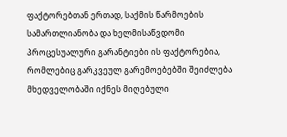ფაქტორებთან ერთად, საქმის წარმოების სამართლიანობა და ხელმისაწვდომი პროცესუალური გარანტიები ის ფაქტორებია, რომლებიც გარკვეულ გარემოებებში შეიძლება მხედველობაში იქნეს მიღებული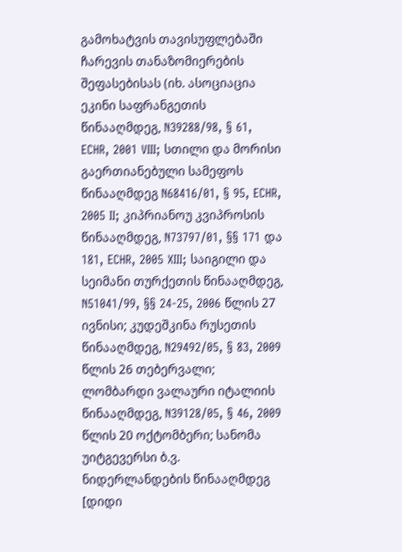გამოხატვის თავისუფლებაში ჩარევის თანაზომიერების შეფასებისას (იხ. ასოციაცია ეკინი საფრანგეთის წინააღმდეგ, N39288/98, § 61, ECHR, 2001 VIII; სთილი და მორისი გაერთიანებული სამეფოს წინააღმდეგ N68416/01, § 95, ECHR, 2005 II; კიპრიანოუ კვიპროსის წინააღმდეგ, N73797/01, §§ 171 და 181, ECHR, 2005 XIII; საიგილი და სეიმანი თურქეთის წინააღმდეგ, N51041/99, §§ 24-25, 2006 წლის 27 ივნისი; კუდეშკინა რუსეთის წინააღმდეგ, N29492/05, § 83, 2009 წლის 26 თებერვალი; ლომბარდი ვალაური იტალიის წინააღმდეგ, N39128/05, § 46, 2009 წლის 20 ოქტომბერი; სანომა უიტგევერსი ბ.ვ. ნიდერლანდების წინააღმდეგ [დიდი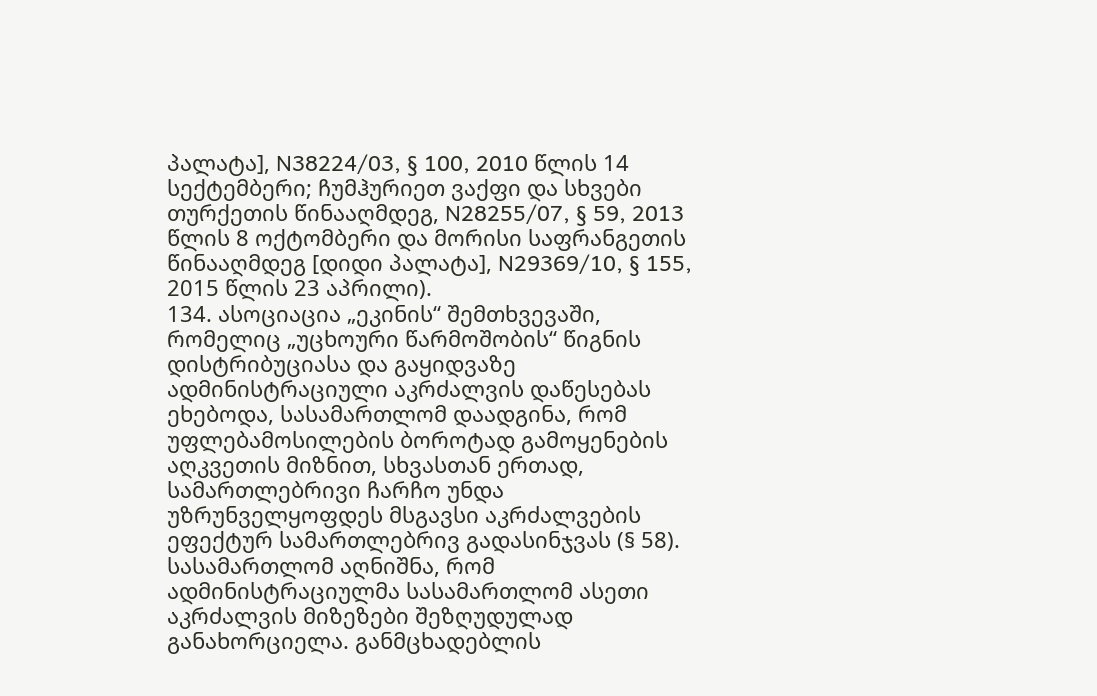პალატა], N38224/03, § 100, 2010 წლის 14 სექტემბერი; ჩუმჰურიეთ ვაქფი და სხვები თურქეთის წინააღმდეგ, N28255/07, § 59, 2013 წლის 8 ოქტომბერი და მორისი საფრანგეთის წინააღმდეგ [დიდი პალატა], N29369/10, § 155, 2015 წლის 23 აპრილი).
134. ასოციაცია „ეკინის“ შემთხვევაში, რომელიც „უცხოური წარმოშობის“ წიგნის დისტრიბუციასა და გაყიდვაზე ადმინისტრაციული აკრძალვის დაწესებას ეხებოდა, სასამართლომ დაადგინა, რომ უფლებამოსილების ბოროტად გამოყენების აღკვეთის მიზნით, სხვასთან ერთად, სამართლებრივი ჩარჩო უნდა უზრუნველყოფდეს მსგავსი აკრძალვების ეფექტურ სამართლებრივ გადასინჯვას (§ 58). სასამართლომ აღნიშნა, რომ ადმინისტრაციულმა სასამართლომ ასეთი აკრძალვის მიზეზები შეზღუდულად განახორციელა. განმცხადებლის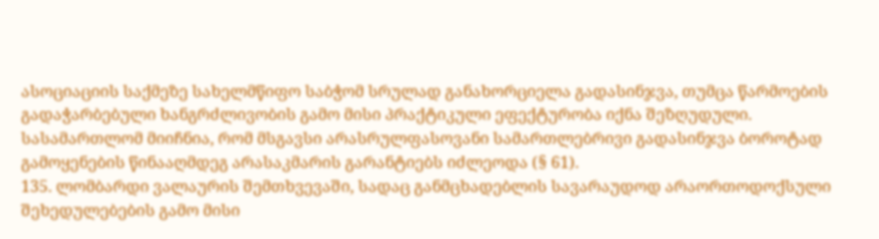ასოციაციის საქმეზე სახელმწიფო საბჭომ სრულად განახორციელა გადასინჯვა, თუმცა წარმოების გადაჭარბებული ხანგრძლივობის გამო მისი პრაქტიკული ეფექტურობა იქნა შეზღუდული. სასამართლომ მიიჩნია, რომ მსგავსი არასრულფასოვანი სამართლებრივი გადასინჯვა ბოროტად გამოყენების წინააღმდეგ არასაკმარის გარანტიებს იძლეოდა (§ 61).
135. ლომბარდი ვალაურის შემთხვევაში, სადაც განმცხადებლის სავარაუდოდ არაორთოდოქსული შეხედულებების გამო მისი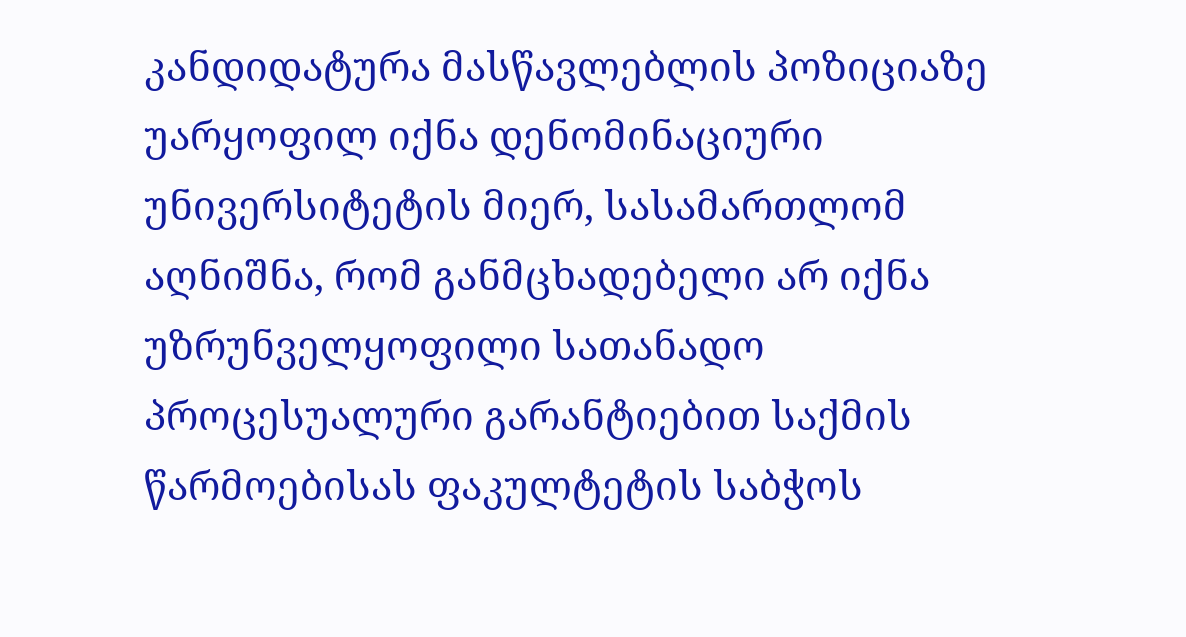კანდიდატურა მასწავლებლის პოზიციაზე უარყოფილ იქნა დენომინაციური უნივერსიტეტის მიერ, სასამართლომ აღნიშნა, რომ განმცხადებელი არ იქნა უზრუნველყოფილი სათანადო პროცესუალური გარანტიებით საქმის წარმოებისას ფაკულტეტის საბჭოს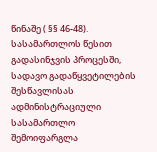წინაშე ( §§ 46-48). სასამართლოს წესით გადასინჯვის პროცესში, სადავო გადაწყვეტილების შესწავლისას ადმინისტრაციული სასამართლო შემოიფარგლა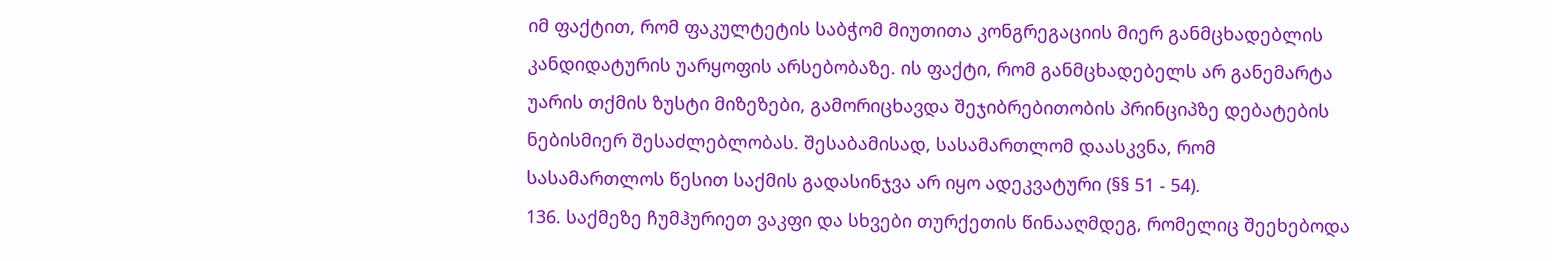იმ ფაქტით, რომ ფაკულტეტის საბჭომ მიუთითა კონგრეგაციის მიერ განმცხადებლის კანდიდატურის უარყოფის არსებობაზე. ის ფაქტი, რომ განმცხადებელს არ განემარტა უარის თქმის ზუსტი მიზეზები, გამორიცხავდა შეჯიბრებითობის პრინციპზე დებატების ნებისმიერ შესაძლებლობას. შესაბამისად, სასამართლომ დაასკვნა, რომ სასამართლოს წესით საქმის გადასინჯვა არ იყო ადეკვატური (§§ 51 - 54).
136. საქმეზე ჩუმჰურიეთ ვაკფი და სხვები თურქეთის წინააღმდეგ, რომელიც შეეხებოდა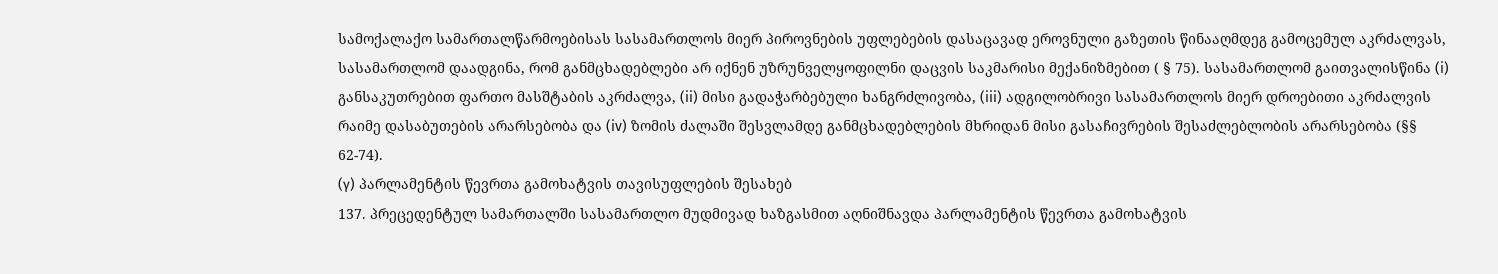სამოქალაქო სამართალწარმოებისას სასამართლოს მიერ პიროვნების უფლებების დასაცავად ეროვნული გაზეთის წინააღმდეგ გამოცემულ აკრძალვას, სასამართლომ დაადგინა, რომ განმცხადებლები არ იქნენ უზრუნველყოფილნი დაცვის საკმარისი მექანიზმებით ( § 75). სასამართლომ გაითვალისწინა (i) განსაკუთრებით ფართო მასშტაბის აკრძალვა, (ii) მისი გადაჭარბებული ხანგრძლივობა, (iii) ადგილობრივი სასამართლოს მიერ დროებითი აკრძალვის რაიმე დასაბუთების არარსებობა და (iv) ზომის ძალაში შესვლამდე განმცხადებლების მხრიდან მისი გასაჩივრების შესაძლებლობის არარსებობა (§§ 62-74).
(γ) პარლამენტის წევრთა გამოხატვის თავისუფლების შესახებ
137. პრეცედენტულ სამართალში სასამართლო მუდმივად ხაზგასმით აღნიშნავდა პარლამენტის წევრთა გამოხატვის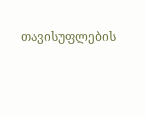თავისუფლების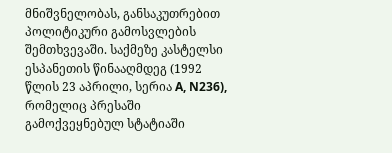მნიშვნელობას, განსაკუთრებით პოლიტიკური გამოსვლების შემთხვევაში. საქმეზე კასტელსი ესპანეთის წინააღმდეგ (1992 წლის 23 აპრილი, სერია A, N236), რომელიც პრესაში გამოქვეყნებულ სტატიაში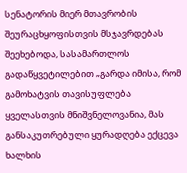სენატორის მიერ მთავრობის შეურაცხყოფისთვის მსჯავრდებას შეეხებოდა, სასამართლოს გადაწყვეტილებით „გარდა იმისა, რომ გამოხატვის თავისუფლება ყველასთვის მნიშვნელოვანია, მას განსაკუთრებული ყურადღება ექცევა ხალხის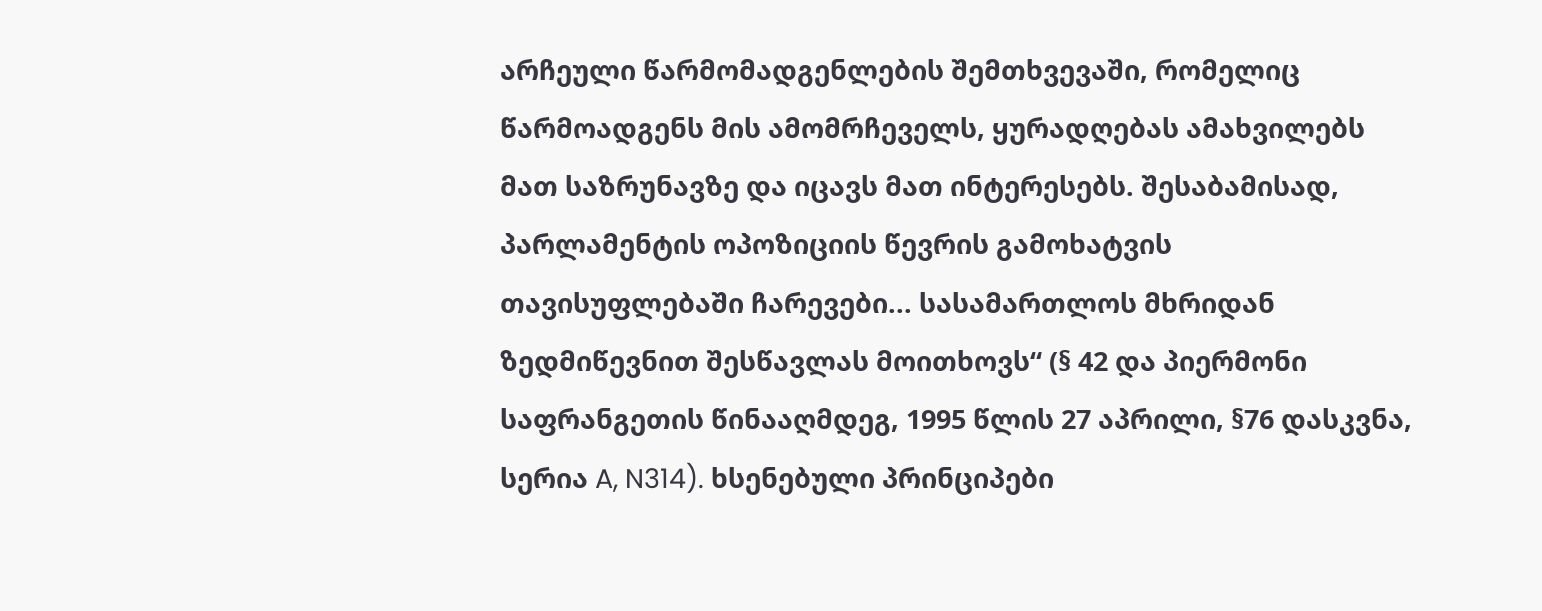არჩეული წარმომადგენლების შემთხვევაში, რომელიც წარმოადგენს მის ამომრჩეველს, ყურადღებას ამახვილებს მათ საზრუნავზე და იცავს მათ ინტერესებს. შესაბამისად, პარლამენტის ოპოზიციის წევრის გამოხატვის თავისუფლებაში ჩარევები... სასამართლოს მხრიდან ზედმიწევნით შესწავლას მოითხოვს“ (§ 42 და პიერმონი საფრანგეთის წინააღმდეგ, 1995 წლის 27 აპრილი, §76 დასკვნა, სერია A, N314). ხსენებული პრინციპები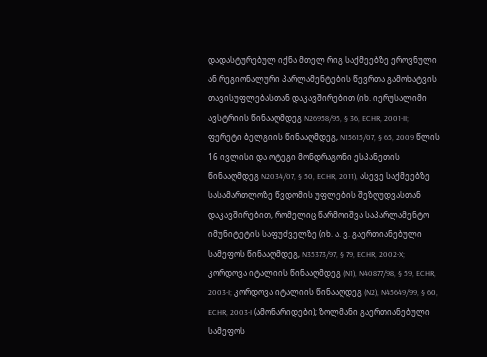დადასტურებულ იქნა მთელ რიგ საქმეებზე ეროვნული ან რეგიონალური პარლამენტების წევრთა გამოხატვის თავისუფლებასთან დაკავშირებით (იხ. იერუსალიმი ავსტრიის წინააღმდეგ N26958/95, § 36, ECHR, 2001‑II; ფერეტი ბელგიის წინააღმდეგ, N15615/07, § 65, 2009 წლის 16 ივლისი და ოტეგი მონდრაგონი ესპანეთის წინააღმდეგ N2034/07, § 50, ECHR, 2011), ასევე საქმეებზე სასამართლოზე წვდომის უფლების შეზღუდვასთან დაკავშირებით, რომელიც წარმოიშვა საპარლამენტო იმუნიტეტის საფუძველზე (იხ. ა. ვ. გაერთიანებული სამეფოს წინააღმდეგ, N35373/97, § 79, ECHR, 2002‑X; კორდოვა იტალიის წინააღმდეგ (N1), N40877/98, § 59, ECHR, 2003‑I; კორდოვა იტალიის წინააღდეგ (N2), N45649/99, § 60, ECHR, 2003‑I (ამონარიდები); ზოლმანი გაერთიანებული სამეფოს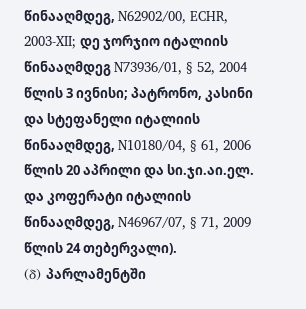წინააღმდეგ, N62902/00, ECHR, 2003‑XII; დე ჯორჯიო იტალიის წინააღმდეგ N73936/01, § 52, 2004 წლის 3 ივნისი; პატრონო, კასინი და სტეფანელი იტალიის წინააღმდეგ, N10180/04, § 61, 2006 წლის 20 აპრილი და სი.ჯი.აი.ელ. და კოფერატი იტალიის წინააღმდეგ, N46967/07, § 71, 2009 წლის 24 თებერვალი).
(δ) პარლამენტში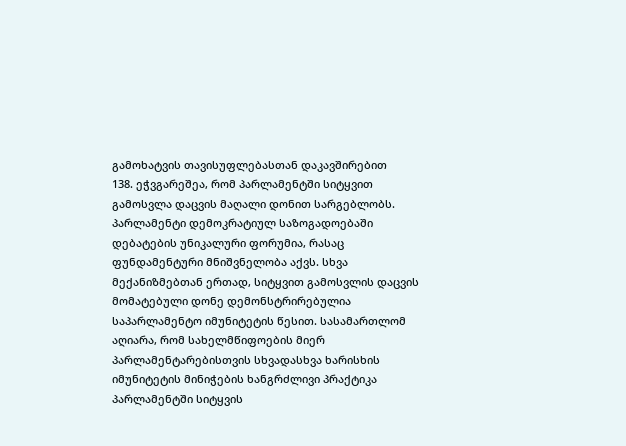გამოხატვის თავისუფლებასთან დაკავშირებით
138. ეჭვგარეშეა, რომ პარლამენტში სიტყვით გამოსვლა დაცვის მაღალი დონით სარგებლობს. პარლამენტი დემოკრატიულ საზოგადოებაში დებატების უნიკალური ფორუმია, რასაც ფუნდამენტური მნიშვნელობა აქვს. სხვა მექანიზმებთან ერთად, სიტყვით გამოსვლის დაცვის მომატებული დონე დემონსტრირებულია საპარლამენტო იმუნიტეტის წესით. სასამართლომ აღიარა, რომ სახელმწიფოების მიერ პარლამენტარებისთვის სხვადასხვა ხარისხის იმუნიტეტის მინიჭების ხანგრძლივი პრაქტიკა პარლამენტში სიტყვის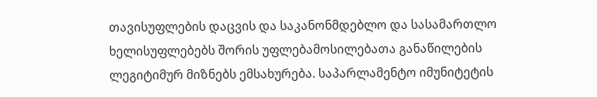თავისუფლების დაცვის და საკანონმდებლო და სასამართლო ხელისუფლებებს შორის უფლებამოსილებათა განაწილების ლეგიტიმურ მიზნებს ემსახურება. საპარლამენტო იმუნიტეტის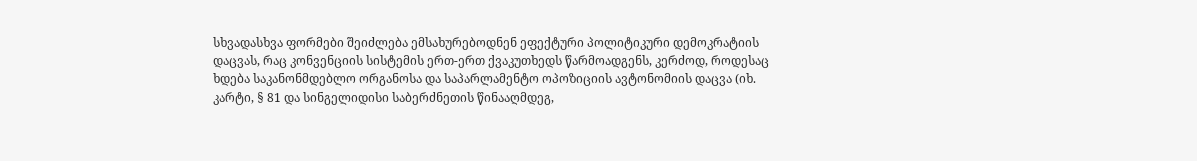სხვადასხვა ფორმები შეიძლება ემსახურებოდნენ ეფექტური პოლიტიკური დემოკრატიის დაცვას, რაც კონვენციის სისტემის ერთ-ერთ ქვაკუთხედს წარმოადგენს, კერძოდ, როდესაც ხდება საკანონმდებლო ორგანოსა და საპარლამენტო ოპოზიციის ავტონომიის დაცვა (იხ. კარტი, § 81 და სინგელიდისი საბერძნეთის წინააღმდეგ,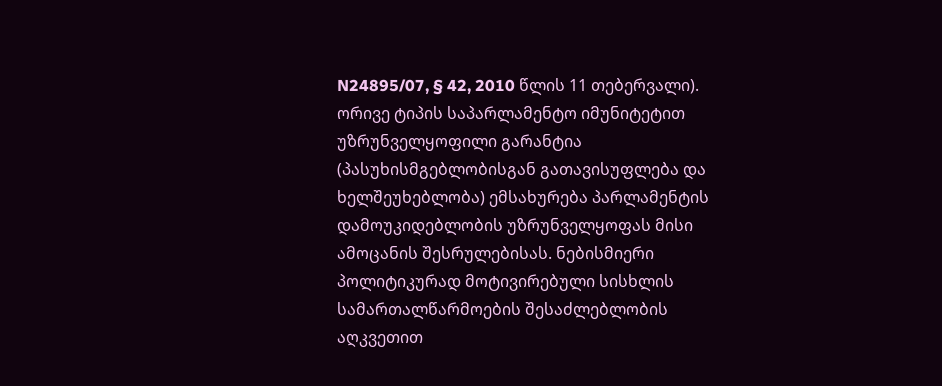N24895/07, § 42, 2010 წლის 11 თებერვალი). ორივე ტიპის საპარლამენტო იმუნიტეტით უზრუნველყოფილი გარანტია (პასუხისმგებლობისგან გათავისუფლება და ხელშეუხებლობა) ემსახურება პარლამენტის დამოუკიდებლობის უზრუნველყოფას მისი ამოცანის შესრულებისას. ნებისმიერი პოლიტიკურად მოტივირებული სისხლის სამართალწარმოების შესაძლებლობის აღკვეთით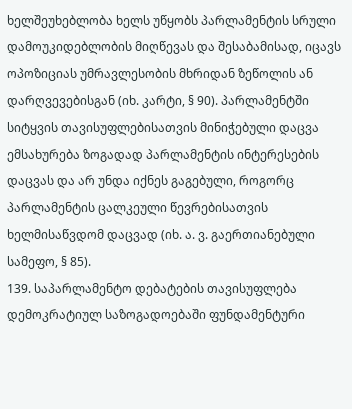ხელშეუხებლობა ხელს უწყობს პარლამენტის სრული დამოუკიდებლობის მიღწევას და შესაბამისად, იცავს ოპოზიციას უმრავლესობის მხრიდან ზეწოლის ან დარღვევებისგან (იხ. კარტი, § 90). პარლამენტში სიტყვის თავისუფლებისათვის მინიჭებული დაცვა ემსახურება ზოგადად პარლამენტის ინტერესების დაცვას და არ უნდა იქნეს გაგებული, როგორც პარლამენტის ცალკეული წევრებისათვის ხელმისაწვდომ დაცვად (იხ. ა. ვ. გაერთიანებული სამეფო, § 85).
139. საპარლამენტო დებატების თავისუფლება დემოკრატიულ საზოგადოებაში ფუნდამენტური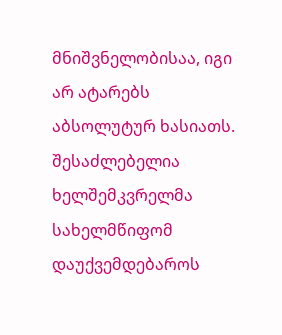მნიშვნელობისაა, იგი არ ატარებს აბსოლუტურ ხასიათს. შესაძლებელია ხელშემკვრელმა სახელმწიფომ დაუქვემდებაროს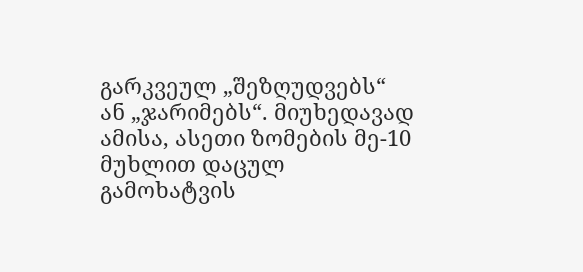გარკვეულ „შეზღუდვებს“ ან „ჯარიმებს“. მიუხედავად ამისა, ასეთი ზომების მე-10 მუხლით დაცულ გამოხატვის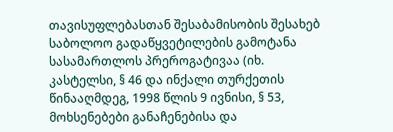თავისუფლებასთან შესაბამისობის შესახებ საბოლოო გადაწყვეტილების გამოტანა სასამართლოს პრეროგატივაა (იხ. კასტელსი, § 46 და ინქალი თურქეთის წინააღმდეგ, 1998 წლის 9 ივნისი, § 53, მოხსენებები განაჩენებისა და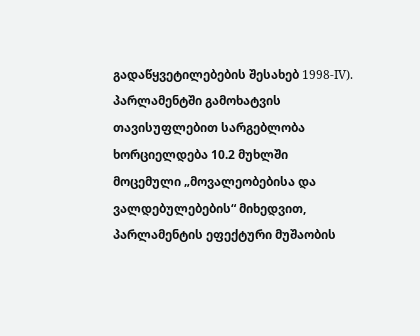გადაწყვეტილებების შესახებ 1998‑IV). პარლამენტში გამოხატვის თავისუფლებით სარგებლობა ხორციელდება 10.2 მუხლში მოცემული „მოვალეობებისა და ვალდებულებების“ მიხედვით, პარლამენტის ეფექტური მუშაობის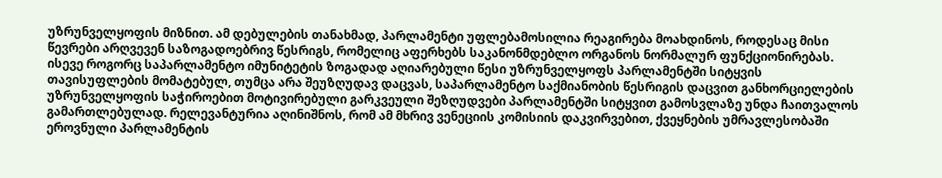უზრუნველყოფის მიზნით. ამ დებულების თანახმად, პარლამენტი უფლებამოსილია რეაგირება მოახდინოს, როდესაც მისი წევრები არღვევენ საზოგადოებრივ წესრიგს, რომელიც აფერხებს საკანონმდებლო ორგანოს ნორმალურ ფუნქციონირებას. ისევე როგორც საპარლამენტო იმუნიტეტის ზოგადად აღიარებული წესი უზრუნველყოფს პარლამენტში სიტყვის თავისუფლების მომატებულ, თუმცა არა შეუზღუდავ დაცვას, საპარლამენტო საქმიანობის წესრიგის დაცვით განხორციელების უზრუნველყოფის საჭიროებით მოტივირებული გარკვეული შეზღუდვები პარლამენტში სიტყვით გამოსვლაზე უნდა ჩაითვალოს გამართლებულად. რელევანტურია აღინიშნოს, რომ ამ მხრივ ვენეციის კომისიის დაკვირვებით, ქვეყნების უმრავლესობაში ეროვნული პარლამენტის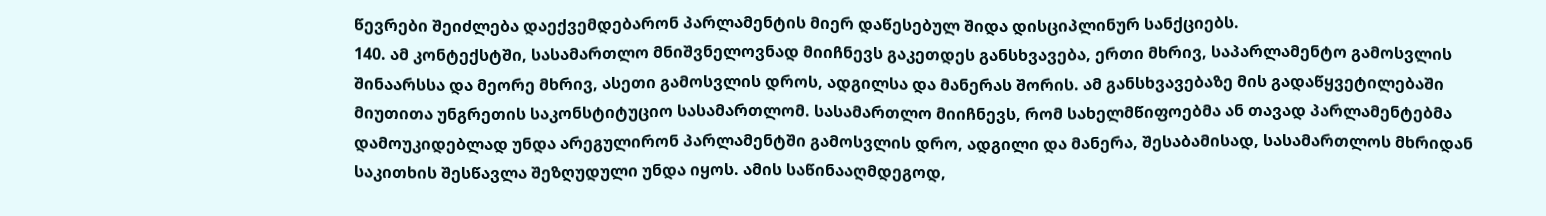წევრები შეიძლება დაექვემდებარონ პარლამენტის მიერ დაწესებულ შიდა დისციპლინურ სანქციებს.
140. ამ კონტექსტში, სასამართლო მნიშვნელოვნად მიიჩნევს გაკეთდეს განსხვავება, ერთი მხრივ, საპარლამენტო გამოსვლის შინაარსსა და მეორე მხრივ, ასეთი გამოსვლის დროს, ადგილსა და მანერას შორის. ამ განსხვავებაზე მის გადაწყვეტილებაში მიუთითა უნგრეთის საკონსტიტუციო სასამართლომ. სასამართლო მიიჩნევს, რომ სახელმწიფოებმა ან თავად პარლამენტებმა დამოუკიდებლად უნდა არეგულირონ პარლამენტში გამოსვლის დრო, ადგილი და მანერა, შესაბამისად, სასამართლოს მხრიდან საკითხის შესწავლა შეზღუდული უნდა იყოს. ამის საწინააღმდეგოდ,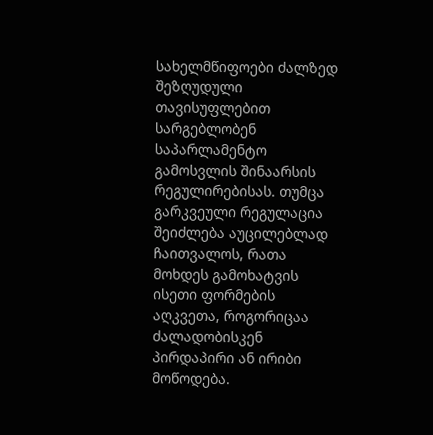სახელმწიფოები ძალზედ შეზღუდული თავისუფლებით სარგებლობენ საპარლამენტო გამოსვლის შინაარსის რეგულირებისას. თუმცა გარკვეული რეგულაცია შეიძლება აუცილებლად ჩაითვალოს, რათა მოხდეს გამოხატვის ისეთი ფორმების აღკვეთა, როგორიცაა ძალადობისკენ პირდაპირი ან ირიბი მოწოდება.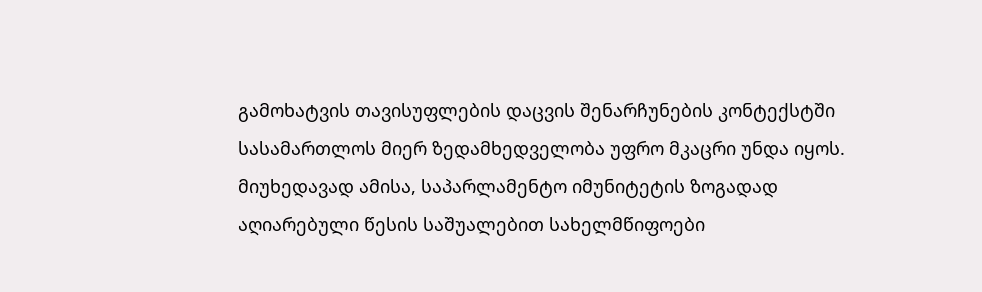გამოხატვის თავისუფლების დაცვის შენარჩუნების კონტექსტში სასამართლოს მიერ ზედამხედველობა უფრო მკაცრი უნდა იყოს. მიუხედავად ამისა, საპარლამენტო იმუნიტეტის ზოგადად აღიარებული წესის საშუალებით სახელმწიფოები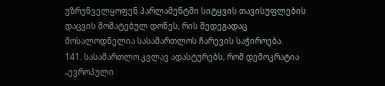უზრუნველყოფენ პარლამენტში სიტყვის თავისუფლების დაცვის მომატებულ დონეს, რის შედეგადაც მოსალოდნელია სასამართლოს ჩარევის საჭიროება.
141. სასამართლო კვლავ ადასტურებს, რომ დემოკრატია „ევროპული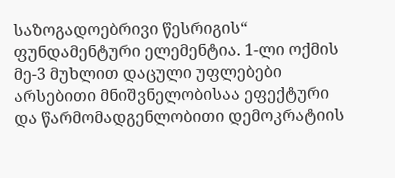საზოგადოებრივი წესრიგის“ ფუნდამენტური ელემენტია. 1-ლი ოქმის მე-3 მუხლით დაცული უფლებები არსებითი მნიშვნელობისაა ეფექტური და წარმომადგენლობითი დემოკრატიის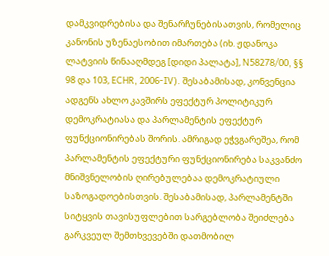დამკვიდრებისა და შენარჩუნებისათვის, რომელიც კანონის უზენაესობით იმართება (იხ. ჟდანოკა ლატვიის წინააღმდეგ [დიდი პალატა], N58278/00, §§ 98 და 103, ECHR, 2006‑IV). შესაბამისად, კონვენცია ადგენს ახლო კავშირს ეფექტურ პოლიტიკურ დემოკრატიასა და პარლამენტის ეფექტურ ფუნქციონირებას შორის. ამრიგად ეჭვგარეშეა, რომ პარლამენტის ეფექტური ფუნქციონირება საკვანძო მნიშვნელობის ღირებულებაა დემოკრატიული საზოგადოებისთვის. შესაბამისად, პარლამენტში სიტყვის თავისუფლებით სარგებლობა შეიძლება გარკვეულ შემთხვევებში დათმობილ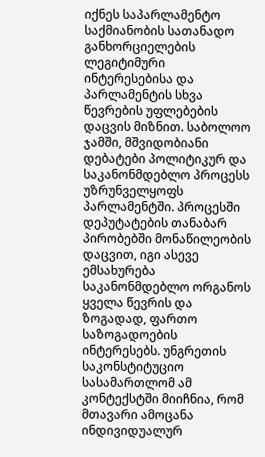იქნეს საპარლამენტო საქმიანობის სათანადო განხორციელების ლეგიტიმური ინტერესებისა და პარლამენტის სხვა წევრების უფლებების დაცვის მიზნით. საბოლოო ჯამში, მშვიდობიანი დებატები პოლიტიკურ და საკანონმდებლო პროცესს უზრუნველყოფს პარლამენტში. პროცესში დეპუტატების თანაბარ პირობებში მონაწილეობის დაცვით, იგი ასევე ემსახურება საკანონმდებლო ორგანოს ყველა წევრის და ზოგადად, ფართო საზოგადოების ინტერესებს. უნგრეთის საკონსტიტუციო სასამართლომ ამ კონტექსტში მიიჩნია, რომ მთავარი ამოცანა ინდივიდუალურ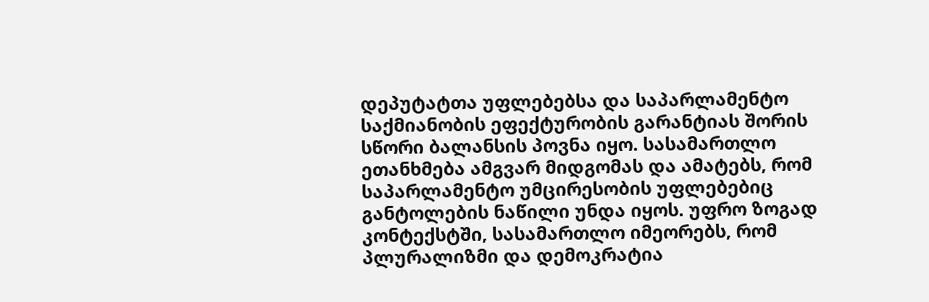დეპუტატთა უფლებებსა და საპარლამენტო საქმიანობის ეფექტურობის გარანტიას შორის სწორი ბალანსის პოვნა იყო. სასამართლო ეთანხმება ამგვარ მიდგომას და ამატებს, რომ საპარლამენტო უმცირესობის უფლებებიც განტოლების ნაწილი უნდა იყოს. უფრო ზოგად კონტექსტში, სასამართლო იმეორებს, რომ პლურალიზმი და დემოკრატია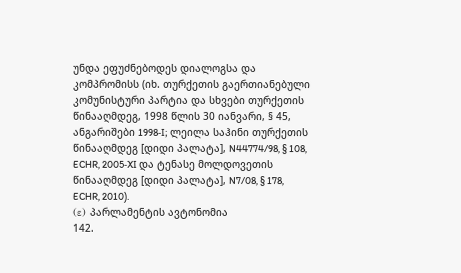უნდა ეფუძნებოდეს დიალოგსა და კომპრომისს (იხ. თურქეთის გაერთიანებული კომუნისტური პარტია და სხვები თურქეთის წინააღმდეგ, 1998 წლის 30 იანვარი, § 45, ანგარიშები 1998‑I; ლეილა საჰინი თურქეთის წინააღმდეგ [დიდი პალატა], N44774/98, § 108, ECHR, 2005‑XI და ტენასე მოლდოვეთის წინააღმდეგ [დიდი პალატა], N7/08, § 178, ECHR, 2010).
(ε) პარლამენტის ავტონომია
142.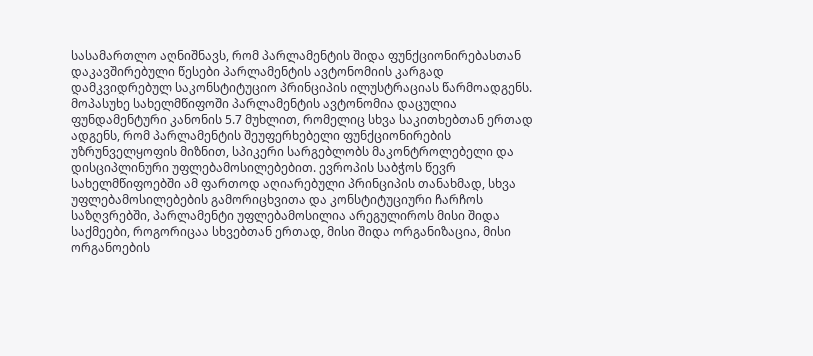სასამართლო აღნიშნავს, რომ პარლამენტის შიდა ფუნქციონირებასთან დაკავშირებული წესები პარლამენტის ავტონომიის კარგად დამკვიდრებულ საკონსტიტუციო პრინციპის ილუსტრაციას წარმოადგენს. მოპასუხე სახელმწიფოში პარლამენტის ავტონომია დაცულია ფუნდამენტური კანონის 5.7 მუხლით, რომელიც სხვა საკითხებთან ერთად ადგენს, რომ პარლამენტის შეუფერხებელი ფუნქციონირების უზრუნველყოფის მიზნით, სპიკერი სარგებლობს მაკონტროლებელი და დისციპლინური უფლებამოსილებებით. ევროპის საბჭოს წევრ სახელმწიფოებში ამ ფართოდ აღიარებული პრინციპის თანახმად, სხვა უფლებამოსილებების გამორიცხვითა და კონსტიტუციური ჩარჩოს საზღვრებში, პარლამენტი უფლებამოსილია არეგულიროს მისი შიდა საქმეები, როგორიცაა სხვებთან ერთად, მისი შიდა ორგანიზაცია, მისი ორგანოების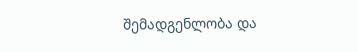შემადგენლობა და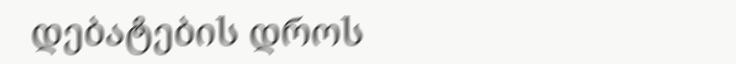დებატების დროს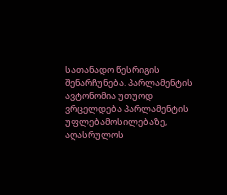სათანადო წესრიგის შენარჩუნება. პარლამენტის ავტონომია უთუოდ ვრცელდება პარლამენტის უფლებამოსილებაზე, აღასრულოს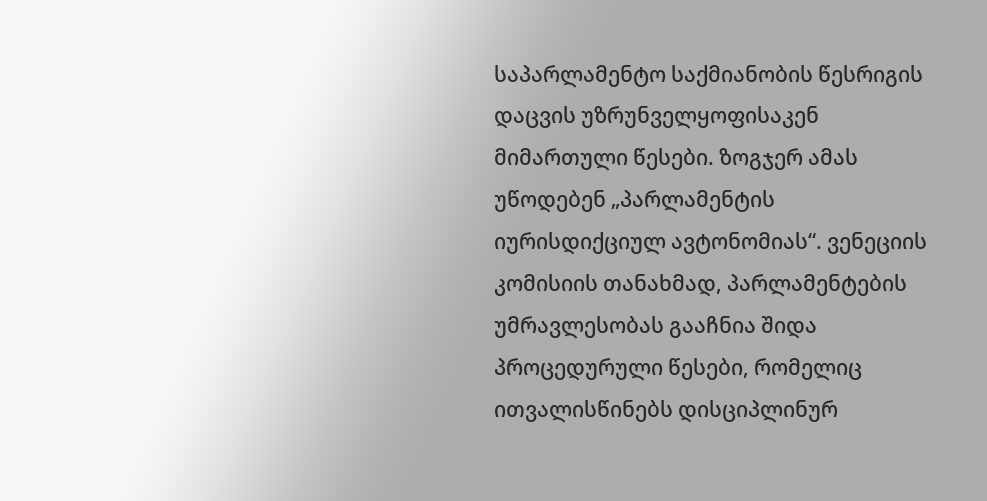საპარლამენტო საქმიანობის წესრიგის დაცვის უზრუნველყოფისაკენ მიმართული წესები. ზოგჯერ ამას უწოდებენ „პარლამენტის იურისდიქციულ ავტონომიას“. ვენეციის კომისიის თანახმად, პარლამენტების უმრავლესობას გააჩნია შიდა პროცედურული წესები, რომელიც ითვალისწინებს დისციპლინურ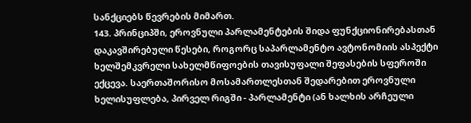სანქციებს წევრების მიმართ.
143. პრინციპში, ეროვნული პარლამენტების შიდა ფუნქციონირებასთან დაკავშირებული წესები, როგორც საპარლამენტო ავტონომიის ასპექტი ხელშემკვრელი სახელმწიფოების თავისუფალი შეფასების სფეროში ექცევა. საერთაშორისო მოსამართლესთან შედარებით ეროვნული ხელისუფლება, პირველ რიგში - პარლამენტი (ან ხალხის არჩეული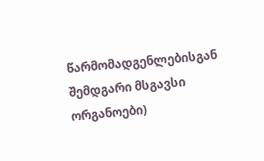წარმომადგენლებისგან შემდგარი მსგავსი ორგანოები)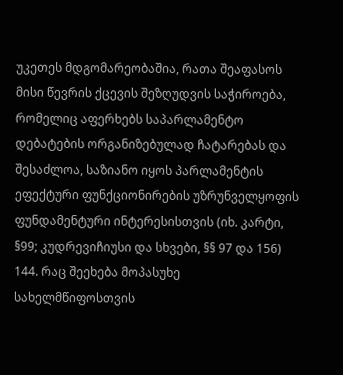უკეთეს მდგომარეობაშია, რათა შეაფასოს მისი წევრის ქცევის შეზღუდვის საჭიროება, რომელიც აფერხებს საპარლამენტო დებატების ორგანიზებულად ჩატარებას და შესაძლოა, საზიანო იყოს პარლამენტის ეფექტური ფუნქციონირების უზრუნველყოფის ფუნდამენტური ინტერესისთვის (იხ. კარტი, §99; კუდრევიჩიუსი და სხვები, §§ 97 და 156)
144. რაც შეეხება მოპასუხე სახელმწიფოსთვის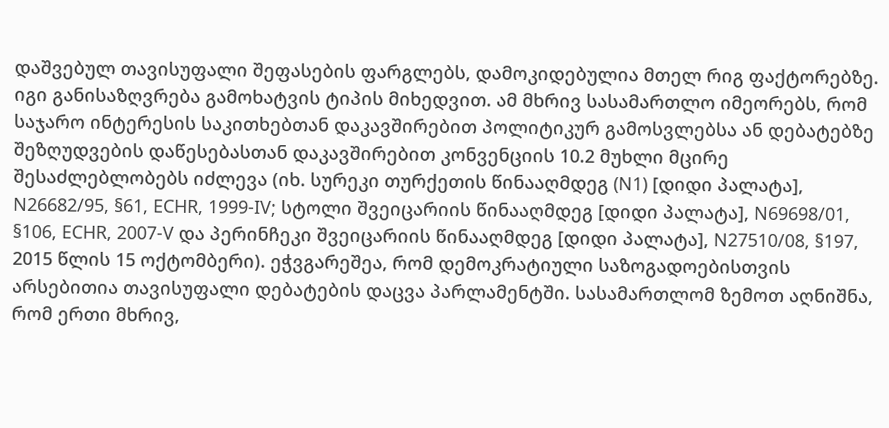დაშვებულ თავისუფალი შეფასების ფარგლებს, დამოკიდებულია მთელ რიგ ფაქტორებზე. იგი განისაზღვრება გამოხატვის ტიპის მიხედვით. ამ მხრივ სასამართლო იმეორებს, რომ საჯარო ინტერესის საკითხებთან დაკავშირებით პოლიტიკურ გამოსვლებსა ან დებატებზე შეზღუდვების დაწესებასთან დაკავშირებით კონვენციის 10.2 მუხლი მცირე შესაძლებლობებს იძლევა (იხ. სურეკი თურქეთის წინააღმდეგ (N1) [დიდი პალატა], N26682/95, §61, ECHR, 1999‑IV; სტოლი შვეიცარიის წინააღმდეგ [დიდი პალატა], N69698/01, §106, ECHR, 2007‑V და პერინჩეკი შვეიცარიის წინააღმდეგ [დიდი პალატა], N27510/08, §197, 2015 წლის 15 ოქტომბერი). ეჭვგარეშეა, რომ დემოკრატიული საზოგადოებისთვის არსებითია თავისუფალი დებატების დაცვა პარლამენტში. სასამართლომ ზემოთ აღნიშნა, რომ ერთი მხრივ,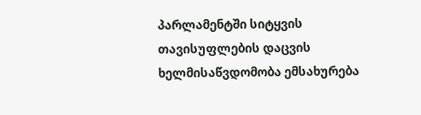პარლამენტში სიტყვის თავისუფლების დაცვის ხელმისაწვდომობა ემსახურება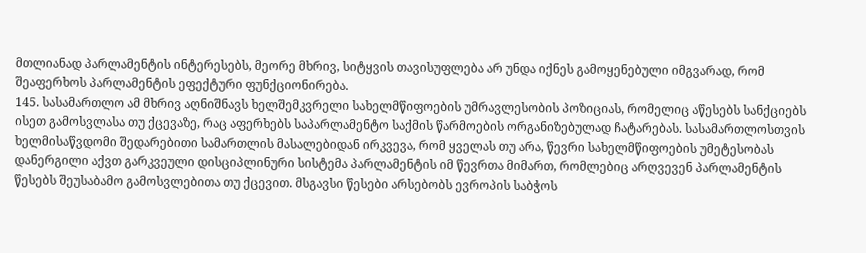მთლიანად პარლამენტის ინტერესებს, მეორე მხრივ, სიტყვის თავისუფლება არ უნდა იქნეს გამოყენებული იმგვარად, რომ შეაფერხოს პარლამენტის ეფექტური ფუნქციონირება.
145. სასამართლო ამ მხრივ აღნიშნავს ხელშემკვრელი სახელმწიფოების უმრავლესობის პოზიციას, რომელიც აწესებს სანქციებს ისეთ გამოსვლასა თუ ქცევაზე, რაც აფერხებს საპარლამენტო საქმის წარმოების ორგანიზებულად ჩატარებას. სასამართლოსთვის ხელმისაწვდომი შედარებითი სამართლის მასალებიდან ირკვევა, რომ ყველას თუ არა, წევრი სახელმწიფოების უმეტესობას დანერგილი აქვთ გარკვეული დისციპლინური სისტემა პარლამენტის იმ წევრთა მიმართ, რომლებიც არღვევენ პარლამენტის წესებს შეუსაბამო გამოსვლებითა თუ ქცევით. მსგავსი წესები არსებობს ევროპის საბჭოს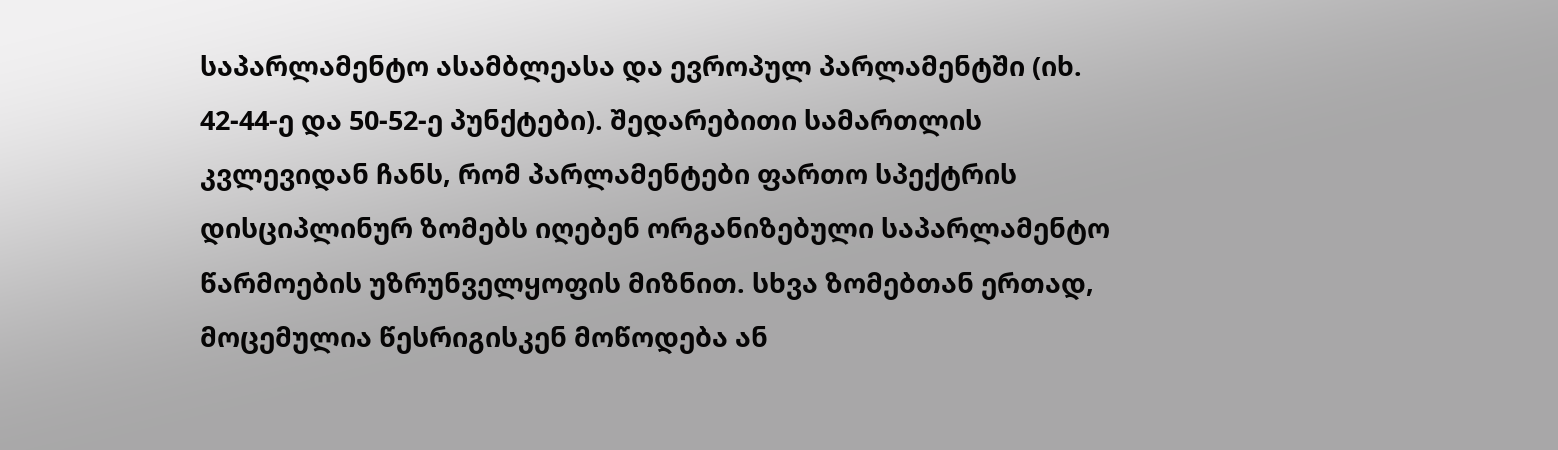საპარლამენტო ასამბლეასა და ევროპულ პარლამენტში (იხ. 42-44-ე და 50-52-ე პუნქტები). შედარებითი სამართლის კვლევიდან ჩანს, რომ პარლამენტები ფართო სპექტრის დისციპლინურ ზომებს იღებენ ორგანიზებული საპარლამენტო წარმოების უზრუნველყოფის მიზნით. სხვა ზომებთან ერთად, მოცემულია წესრიგისკენ მოწოდება ან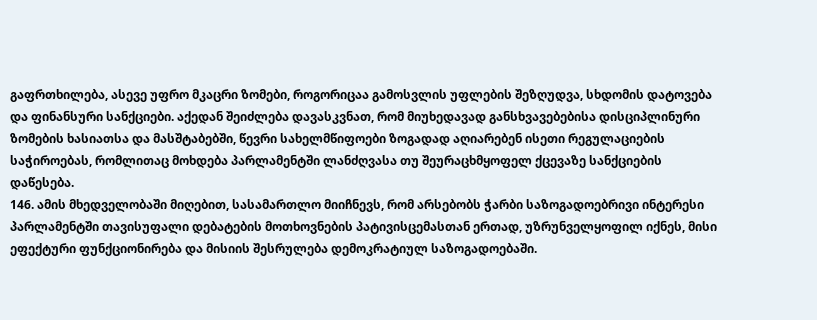გაფრთხილება, ასევე უფრო მკაცრი ზომები, როგორიცაა გამოსვლის უფლების შეზღუდვა, სხდომის დატოვება და ფინანსური სანქციები. აქედან შეიძლება დავასკვნათ, რომ მიუხედავად განსხვავებებისა დისციპლინური ზომების ხასიათსა და მასშტაბებში, წევრი სახელმწიფოები ზოგადად აღიარებენ ისეთი რეგულაციების საჭიროებას, რომლითაც მოხდება პარლამენტში ლანძღვასა თუ შეურაცხმყოფელ ქცევაზე სანქციების დაწესება.
146. ამის მხედველობაში მიღებით, სასამართლო მიიჩნევს, რომ არსებობს ჭარბი საზოგადოებრივი ინტერესი პარლამენტში თავისუფალი დებატების მოთხოვნების პატივისცემასთან ერთად, უზრუნველყოფილ იქნეს, მისი ეფექტური ფუნქციონირება და მისიის შესრულება დემოკრატიულ საზოგადოებაში.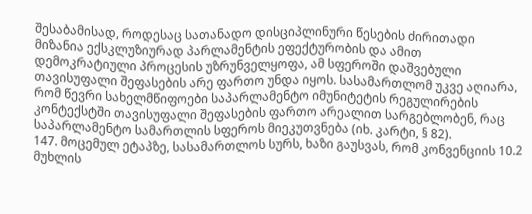შესაბამისად, როდესაც სათანადო დისციპლინური წესების ძირითადი მიზანია ექსკლუზიურად პარლამენტის ეფექტურობის და ამით დემოკრატიული პროცესის უზრუნველყოფა, ამ სფეროში დაშვებული თავისუფალი შეფასების არე ფართო უნდა იყოს. სასამართლომ უკვე აღიარა, რომ წევრი სახელმწიფოები საპარლამენტო იმუნიტეტის რეგულირების კონტექსტში თავისუფალი შეფასების ფართო არეალით სარგებლობენ, რაც საპარლამენტო სამართლის სფეროს მიეკუთვნება (იხ. კარტი, § 82).
147. მოცემულ ეტაპზე, სასამართლოს სურს, ხაზი გაუსვას, რომ კონვენციის 10.2 მუხლის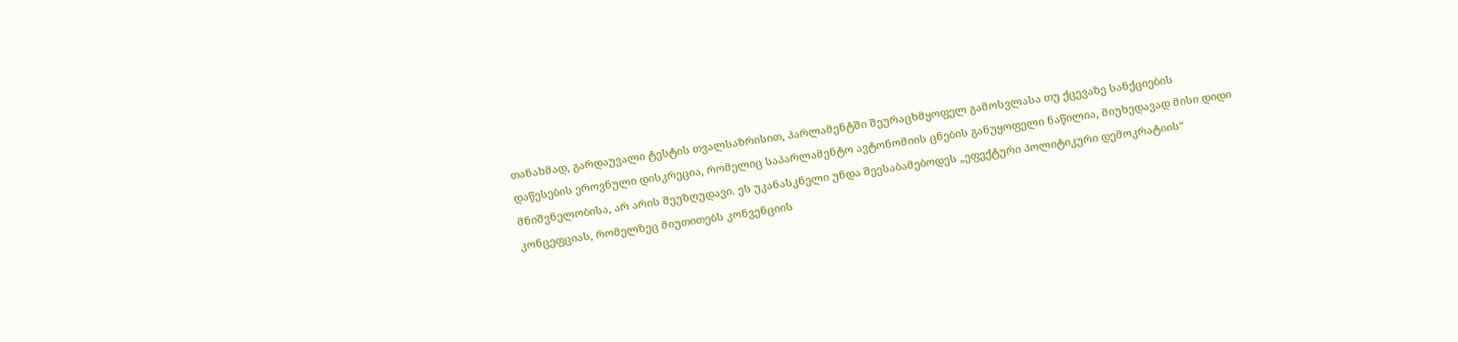თანახმად, გარდაუვალი ტესტის თვალსაზრისით, პარლამენტში შეურაცხმყოფელ გამოსვლასა თუ ქცევაზე სანქციების დაწესების ეროვნული დისკრეცია, რომელიც საპარლამენტო ავტონომიის ცნების განუყოფელი ნაწილია, მიუხედავად მისი დიდი მნიშვნელობისა, არ არის შეუზღუდავი. ეს უკანასკნელი უნდა შეესაბამებოდეს „ეფექტური პოლიტიკური დემოკრატიის“ კონცეფციას, რომელზეც მიუთითებს კონვენციის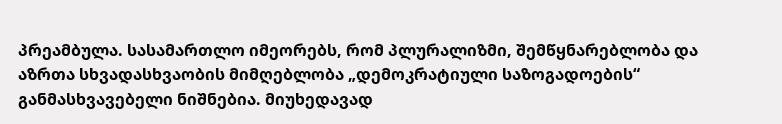პრეამბულა. სასამართლო იმეორებს, რომ პლურალიზმი, შემწყნარებლობა და აზრთა სხვადასხვაობის მიმღებლობა „დემოკრატიული საზოგადოების“ განმასხვავებელი ნიშნებია. მიუხედავად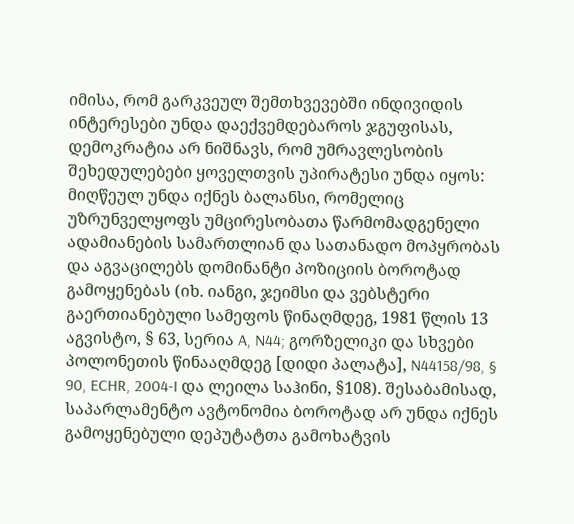იმისა, რომ გარკვეულ შემთხვევებში ინდივიდის ინტერესები უნდა დაექვემდებაროს ჯგუფისას, დემოკრატია არ ნიშნავს, რომ უმრავლესობის შეხედულებები ყოველთვის უპირატესი უნდა იყოს: მიღწეულ უნდა იქნეს ბალანსი, რომელიც უზრუნველყოფს უმცირესობათა წარმომადგენელი ადამიანების სამართლიან და სათანადო მოპყრობას და აგვაცილებს დომინანტი პოზიციის ბოროტად გამოყენებას (იხ. იანგი, ჯეიმსი და ვებსტერი გაერთიანებული სამეფოს წინაღმდეგ, 1981 წლის 13 აგვისტო, § 63, სერია A, N44; გორზელიკი და სხვები პოლონეთის წინააღმდეგ [დიდი პალატა], N44158/98, § 90, ECHR, 2004‑I და ლეილა საჰინი, §108). შესაბამისად, საპარლამენტო ავტონომია ბოროტად არ უნდა იქნეს გამოყენებული დეპუტატთა გამოხატვის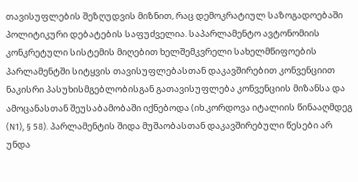თავისუფლების შეზღუდვის მიზნით, რაც დემოკრატიულ საზოგადოებაში პოლიტიკური დებატების საფუძველია. საპარლამენტო ავტონომიის კონკრეტული სისტემის მიღებით ხელშემკვრელი სახელმწიფოების პარლამენტში სიტყვის თავისუფლებასთან დაკავშირებით კონვენციით ნაკისრი პასუხისმგებლობისგან გათავისუფლება კონვენციის მიზანსა და ამოცანასთან შეუსაბამობაში იქნებოდა (იხ.კორდოვა იტალიის წინააღმდეგ (N1), § 58). პარლამენტის შიდა მუშაობასთან დაკავშირებული წესები არ უნდა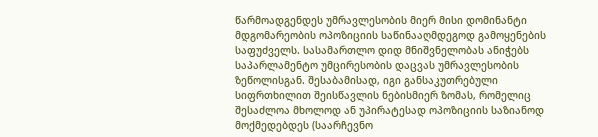წარმოადგენდეს უმრავლესობის მიერ მისი დომინანტი მდგომარეობის ოპოზიციის საწინააღმდეგოდ გამოყენების საფუძველს. სასამართლო დიდ მნიშვნელობას ანიჭებს საპარლამენტო უმცირესობის დაცვას უმრავლესობის ზეწოლისგან. შესაბამისად, იგი განსაკუთრებული სიფრთხილით შეისწავლის ნებისმიერ ზომას, რომელიც შესაძლოა მხოლოდ ან უპირატესად ოპოზიციის საზიანოდ მოქმედებდეს (საარჩევნო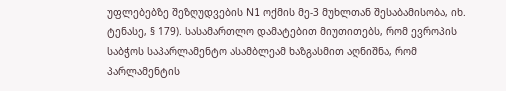უფლებებზე შეზღუდვების N1 ოქმის მე-3 მუხლთან შესაბამისობა, იხ. ტენასე, § 179). სასამართლო დამატებით მიუთითებს, რომ ევროპის საბჭოს საპარლამენტო ასამბლეამ ხაზგასმით აღნიშნა, რომ პარლამენტის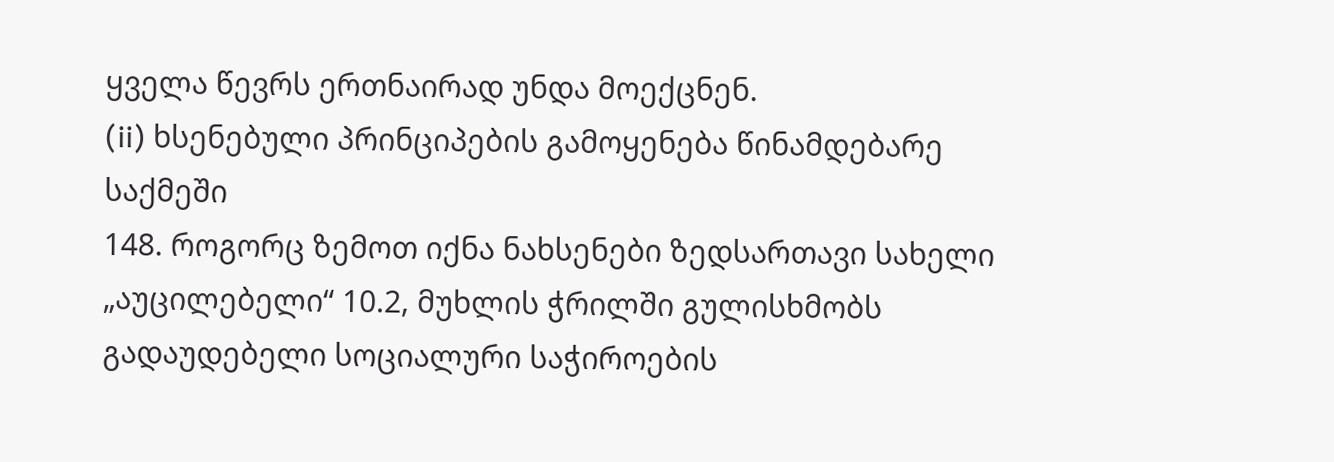ყველა წევრს ერთნაირად უნდა მოექცნენ.
(ii) ხსენებული პრინციპების გამოყენება წინამდებარე საქმეში
148. როგორც ზემოთ იქნა ნახსენები ზედსართავი სახელი „აუცილებელი“ 10.2, მუხლის ჭრილში გულისხმობს გადაუდებელი სოციალური საჭიროების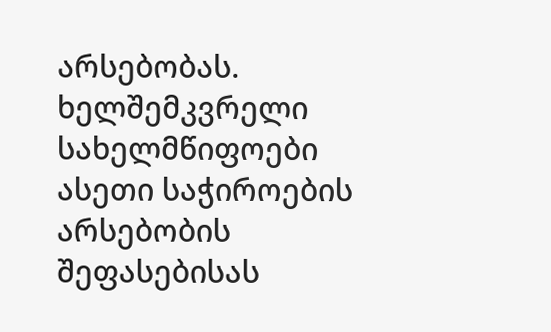არსებობას. ხელშემკვრელი სახელმწიფოები ასეთი საჭიროების არსებობის შეფასებისას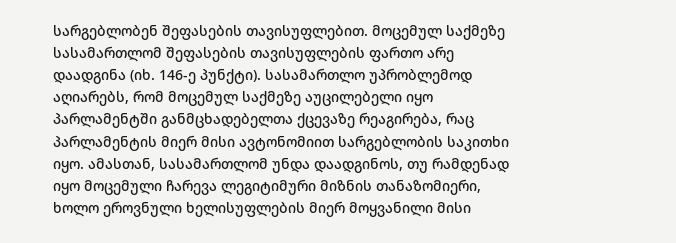სარგებლობენ შეფასების თავისუფლებით. მოცემულ საქმეზე სასამართლომ შეფასების თავისუფლების ფართო არე დაადგინა (იხ. 146-ე პუნქტი). სასამართლო უპრობლემოდ აღიარებს, რომ მოცემულ საქმეზე აუცილებელი იყო პარლამენტში განმცხადებელთა ქცევაზე რეაგირება, რაც პარლამენტის მიერ მისი ავტონომიით სარგებლობის საკითხი იყო. ამასთან, სასამართლომ უნდა დაადგინოს, თუ რამდენად იყო მოცემული ჩარევა ლეგიტიმური მიზნის თანაზომიერი, ხოლო ეროვნული ხელისუფლების მიერ მოყვანილი მისი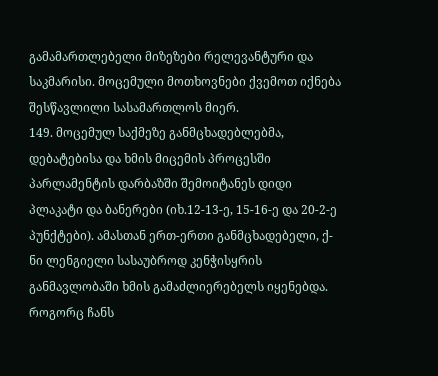გამამართლებელი მიზეზები რელევანტური და საკმარისი. მოცემული მოთხოვნები ქვემოთ იქნება შესწავლილი სასამართლოს მიერ.
149. მოცემულ საქმეზე განმცხადებლებმა, დებატებისა და ხმის მიცემის პროცესში პარლამენტის დარბაზში შემოიტანეს დიდი პლაკატი და ბანერები (იხ.12-13-ე, 15-16-ე და 20-2-ე პუნქტები). ამასთან ერთ-ერთი განმცხადებელი, ქ-ნი ლენგიელი სასაუბროდ კენჭისყრის განმავლობაში ხმის გამაძლიერებელს იყენებდა. როგორც ჩანს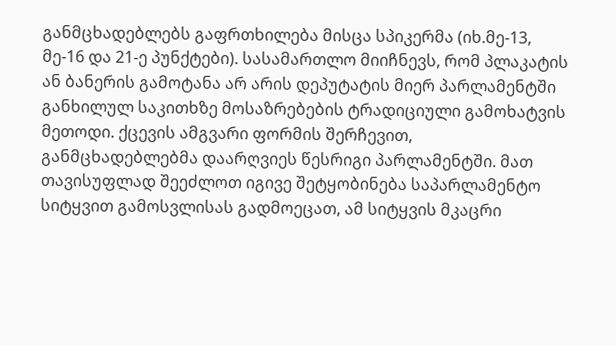განმცხადებლებს გაფრთხილება მისცა სპიკერმა (იხ.მე-13, მე-16 და 21-ე პუნქტები). სასამართლო მიიჩნევს, რომ პლაკატის ან ბანერის გამოტანა არ არის დეპუტატის მიერ პარლამენტში განხილულ საკითხზე მოსაზრებების ტრადიციული გამოხატვის მეთოდი. ქცევის ამგვარი ფორმის შერჩევით, განმცხადებლებმა დაარღვიეს წესრიგი პარლამენტში. მათ თავისუფლად შეეძლოთ იგივე შეტყობინება საპარლამენტო სიტყვით გამოსვლისას გადმოეცათ, ამ სიტყვის მკაცრი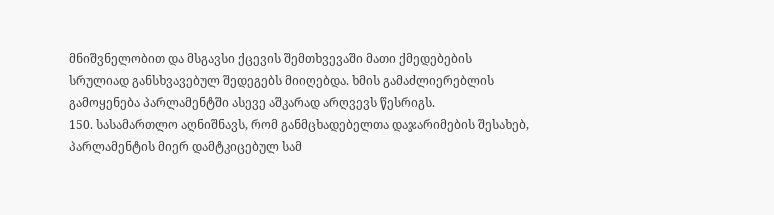მნიშვნელობით და მსგავსი ქცევის შემთხვევაში მათი ქმედებების სრულიად განსხვავებულ შედეგებს მიიღებდა. ხმის გამაძლიერებლის გამოყენება პარლამენტში ასევე აშკარად არღვევს წესრიგს.
150. სასამართლო აღნიშნავს, რომ განმცხადებელთა დაჯარიმების შესახებ, პარლამენტის მიერ დამტკიცებულ სამ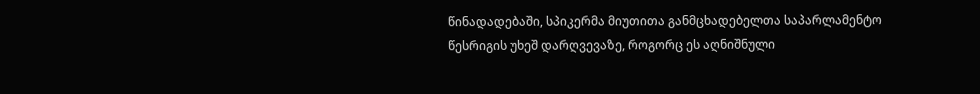წინადადებაში, სპიკერმა მიუთითა განმცხადებელთა საპარლამენტო წესრიგის უხეშ დარღვევაზე, როგორც ეს აღნიშნული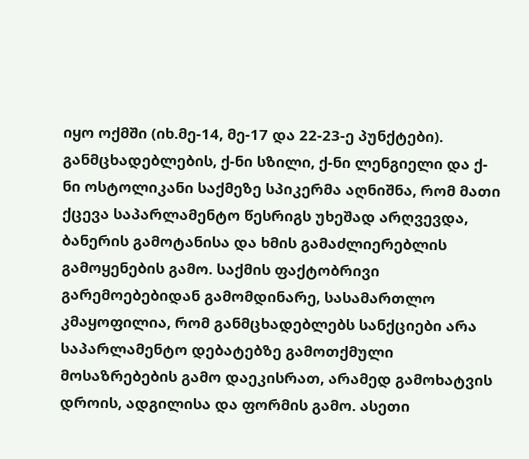იყო ოქმში (იხ.მე-14, მე-17 და 22-23-ე პუნქტები). განმცხადებლების, ქ-ნი სზილი, ქ-ნი ლენგიელი და ქ-ნი ოსტოლიკანი საქმეზე სპიკერმა აღნიშნა, რომ მათი ქცევა საპარლამენტო წესრიგს უხეშად არღვევდა, ბანერის გამოტანისა და ხმის გამაძლიერებლის გამოყენების გამო. საქმის ფაქტობრივი გარემოებებიდან გამომდინარე, სასამართლო კმაყოფილია, რომ განმცხადებლებს სანქციები არა საპარლამენტო დებატებზე გამოთქმული მოსაზრებების გამო დაეკისრათ, არამედ გამოხატვის დროის, ადგილისა და ფორმის გამო. ასეთი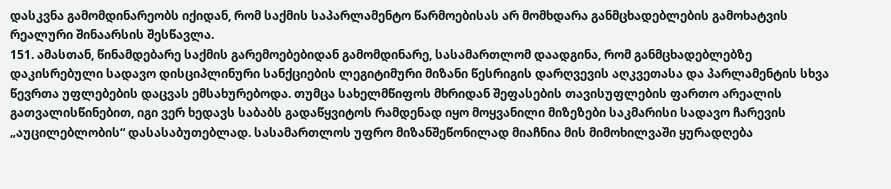დასკვნა გამომდინარეობს იქიდან, რომ საქმის საპარლამენტო წარმოებისას არ მომხდარა განმცხადებლების გამოხატვის რეალური შინაარსის შესწავლა.
151. ამასთან, წინამდებარე საქმის გარემოებებიდან გამომდინარე, სასამართლომ დაადგინა, რომ განმცხადებლებზე დაკისრებული სადავო დისციპლინური სანქციების ლეგიტიმური მიზანი წესრიგის დარღვევის აღკვეთასა და პარლამენტის სხვა წევრთა უფლებების დაცვას ემსახურებოდა. თუმცა სახელმწიფოს მხრიდან შეფასების თავისუფლების ფართო არეალის გათვალისწინებით, იგი ვერ ხედავს საბაბს გადაწყვიტოს რამდენად იყო მოყვანილი მიზეზები საკმარისი სადავო ჩარევის „აუცილებლობის“ დასასაბუთებლად. სასამართლოს უფრო მიზანშეწონილად მიაჩნია მის მიმოხილვაში ყურადღება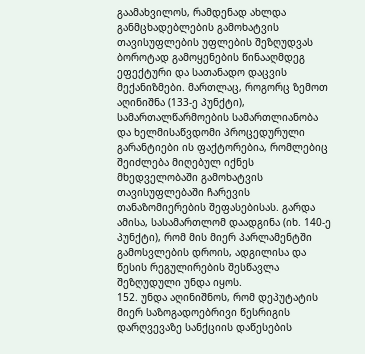გაამახვილოს, რამდენად ახლდა განმცხადებლების გამოხატვის თავისუფლების უფლების შეზღუდვას ბოროტად გამოყენების წინააღმდეგ ეფექტური და სათანადო დაცვის მექანიზმები. მართლაც, როგორც ზემოთ აღინიშნა (133-ე პუნქტი), სამართალწარმოების სამართლიანობა და ხელმისაწვდომი პროცედურული გარანტიები ის ფაქტორებია, რომლებიც შეიძლება მიღებულ იქნეს მხედველობაში გამოხატვის თავისუფლებაში ჩარევის თანაზომიერების შეფასებისას. გარდა ამისა, სასამართლომ დაადგინა (იხ. 140-ე პუნქტი), რომ მის მიერ პარლამენტში გამოსვლების დროის, ადგილისა და წესის რეგულირების შესწავლა შეზღუდული უნდა იყოს.
152. უნდა აღინიშნოს, რომ დეპუტატის მიერ საზოგადოებრივი წესრიგის დარღვევაზე სანქციის დაწესების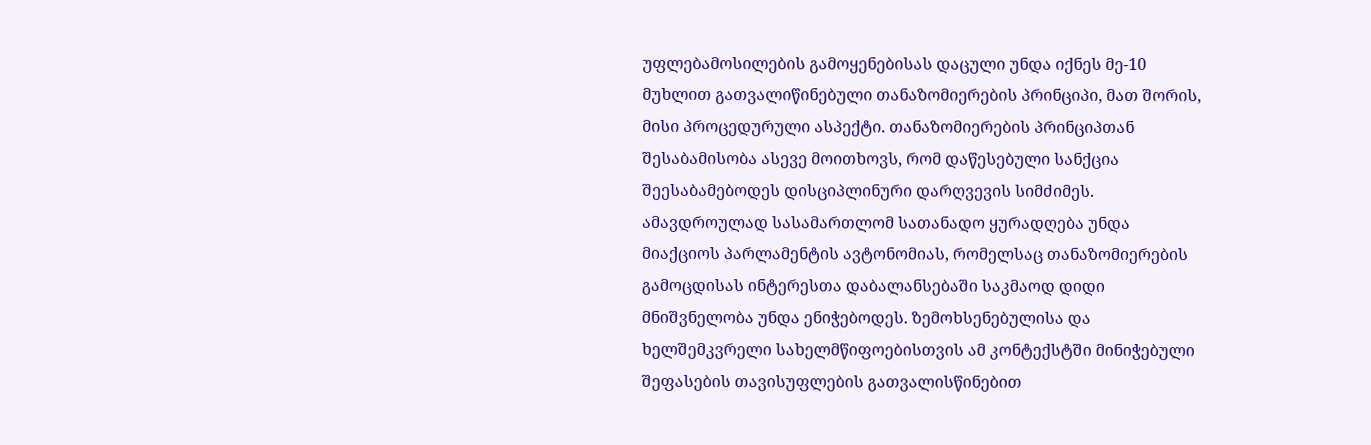უფლებამოსილების გამოყენებისას დაცული უნდა იქნეს მე-10 მუხლით გათვალიწინებული თანაზომიერების პრინციპი, მათ შორის, მისი პროცედურული ასპექტი. თანაზომიერების პრინციპთან შესაბამისობა ასევე მოითხოვს, რომ დაწესებული სანქცია შეესაბამებოდეს დისციპლინური დარღვევის სიმძიმეს. ამავდროულად სასამართლომ სათანადო ყურადღება უნდა მიაქციოს პარლამენტის ავტონომიას, რომელსაც თანაზომიერების გამოცდისას ინტერესთა დაბალანსებაში საკმაოდ დიდი მნიშვნელობა უნდა ენიჭებოდეს. ზემოხსენებულისა და ხელშემკვრელი სახელმწიფოებისთვის ამ კონტექსტში მინიჭებული შეფასების თავისუფლების გათვალისწინებით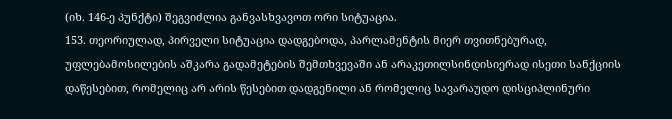(იხ. 146-ე პუნქტი) შეგვიძლია განვასხვავოთ ორი სიტუაცია.
153. თეორიულად, პირველი სიტუაცია დადგებოდა, პარლამენტის მიერ თვითნებურად, უფლებამოსილების აშკარა გადამეტების შემთხვევაში ან არაკეთილსინდისიერად ისეთი სანქციის დაწესებით, რომელიც არ არის წესებით დადგენილი ან რომელიც სავარაუდო დისციპლინური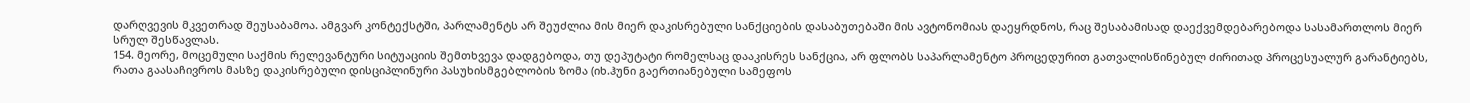დარღვევის მკვეთრად შეუსაბამოა. ამგვარ კონტექსტში, პარლამენტს არ შეუძლია მის მიერ დაკისრებული სანქციების დასაბუთებაში მის ავტონომიას დაეყრდნოს, რაც შესაბამისად დაექვემდებარებოდა სასამართლოს მიერ სრულ შესწავლას.
154. მეორე, მოცემული საქმის რელევანტური სიტუაციის შემთხვევა დადგებოდა, თუ დეპუტატი რომელსაც დააკისრეს სანქცია, არ ფლობს საპარლამენტო პროცედურით გათვალისწინებულ ძირითად პროცესუალურ გარანტიებს, რათა გაასაჩივროს მასზე დაკისრებული დისციპლინური პასუხისმგებლობის ზომა (იხ.ჰუნი გაერთიანებული სამეფოს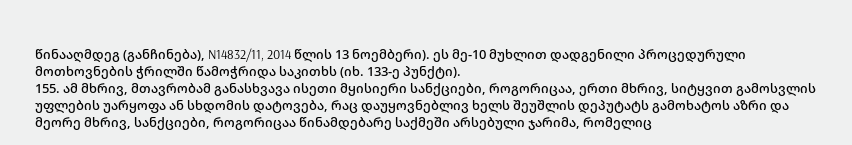წინააღმდეგ (განჩინება), N14832/11, 2014 წლის 13 ნოემბერი). ეს მე-10 მუხლით დადგენილი პროცედურული მოთხოვნების ჭრილში წამოჭრიდა საკითხს (იხ. 133-ე პუნქტი).
155. ამ მხრივ, მთავრობამ განასხვავა ისეთი მყისიერი სანქციები, როგორიცაა, ერთი მხრივ, სიტყვით გამოსვლის უფლების უარყოფა ან სხდომის დატოვება, რაც დაუყოვნებლივ ხელს შეუშლის დეპუტატს გამოხატოს აზრი და მეორე მხრივ, სანქციები, როგორიცაა წინამდებარე საქმეში არსებული ჯარიმა, რომელიც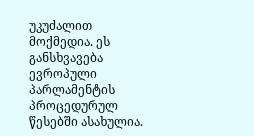უკუძალით მოქმედია. ეს განსხვავება ევროპული პარლამენტის პროცედურულ წესებში ასახულია.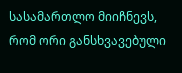სასამართლო მიიჩნევს, რომ ორი განსხვავებული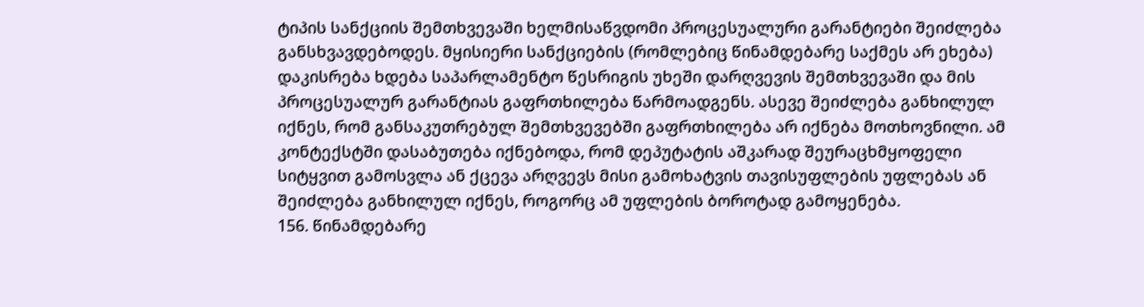ტიპის სანქციის შემთხვევაში ხელმისაწვდომი პროცესუალური გარანტიები შეიძლება განსხვავდებოდეს. მყისიერი სანქციების (რომლებიც წინამდებარე საქმეს არ ეხება) დაკისრება ხდება საპარლამენტო წესრიგის უხეში დარღვევის შემთხვევაში და მის პროცესუალურ გარანტიას გაფრთხილება წარმოადგენს. ასევე შეიძლება განხილულ იქნეს, რომ განსაკუთრებულ შემთხვევებში გაფრთხილება არ იქნება მოთხოვნილი. ამ კონტექსტში დასაბუთება იქნებოდა, რომ დეპუტატის აშკარად შეურაცხმყოფელი სიტყვით გამოსვლა ან ქცევა არღვევს მისი გამოხატვის თავისუფლების უფლებას ან შეიძლება განხილულ იქნეს, როგორც ამ უფლების ბოროტად გამოყენება.
156. წინამდებარე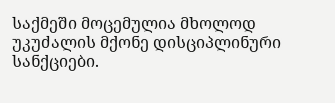საქმეში მოცემულია მხოლოდ უკუძალის მქონე დისციპლინური სანქციები.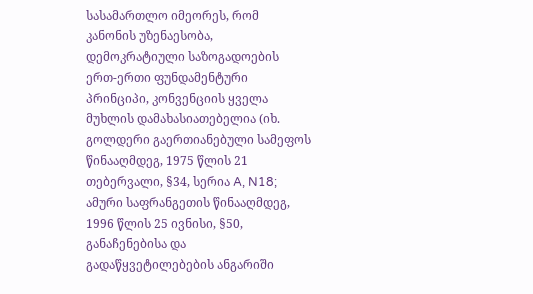სასამართლო იმეორეს, რომ კანონის უზენაესობა, დემოკრატიული საზოგადოების ერთ-ერთი ფუნდამენტური პრინციპი, კონვენციის ყველა მუხლის დამახასიათებელია (იხ. გოლდერი გაერთიანებული სამეფოს წინააღმდეგ, 1975 წლის 21 თებერვალი, §34, სერია A, N18; ამური საფრანგეთის წინააღმდეგ, 1996 წლის 25 ივნისი, §50, განაჩენებისა და გადაწყვეტილებების ანგარიში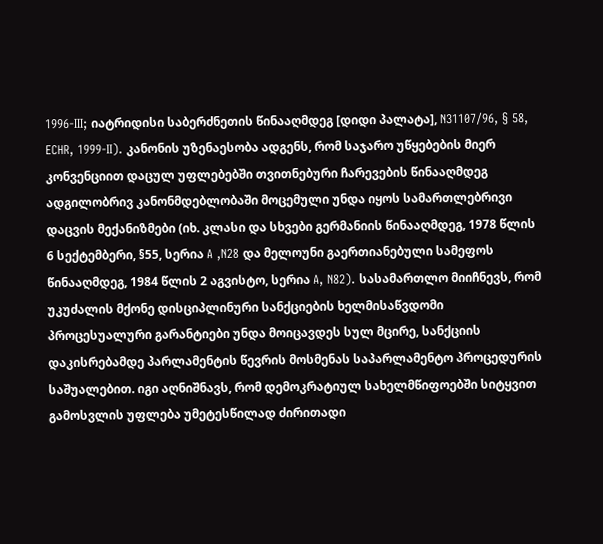1996‑III; იატრიდისი საბერძნეთის წინააღმდეგ [დიდი პალატა], N31107/96, § 58, ECHR, 1999‑II). კანონის უზენაესობა ადგენს, რომ საჯარო უწყებების მიერ კონვენციით დაცულ უფლებებში თვითნებური ჩარევების წინააღმდეგ ადგილობრივ კანონმდებლობაში მოცემული უნდა იყოს სამართლებრივი დაცვის მექანიზმები (იხ. კლასი და სხვები გერმანიის წინააღმდეგ, 1978 წლის 6 სექტემბერი, §55, სერია A ,N28 და მელოუნი გაერთიანებული სამეფოს წინააღმდეგ, 1984 წლის 2 აგვისტო, სერია A, N82). სასამართლო მიიჩნევს, რომ უკუძალის მქონე დისციპლინური სანქციების ხელმისაწვდომი პროცესუალური გარანტიები უნდა მოიცავდეს სულ მცირე, სანქციის დაკისრებამდე პარლამენტის წევრის მოსმენას საპარლამენტო პროცედურის საშუალებით. იგი აღნიშნავს, რომ დემოკრატიულ სახელმწიფოებში სიტყვით გამოსვლის უფლება უმეტესწილად ძირითადი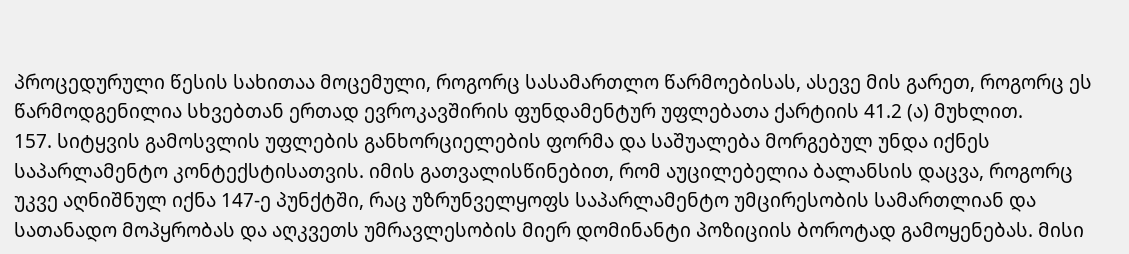პროცედურული წესის სახითაა მოცემული, როგორც სასამართლო წარმოებისას, ასევე მის გარეთ, როგორც ეს წარმოდგენილია სხვებთან ერთად ევროკავშირის ფუნდამენტურ უფლებათა ქარტიის 41.2 (ა) მუხლით.
157. სიტყვის გამოსვლის უფლების განხორციელების ფორმა და საშუალება მორგებულ უნდა იქნეს საპარლამენტო კონტექსტისათვის. იმის გათვალისწინებით, რომ აუცილებელია ბალანსის დაცვა, როგორც უკვე აღნიშნულ იქნა 147-ე პუნქტში, რაც უზრუნველყოფს საპარლამენტო უმცირესობის სამართლიან და სათანადო მოპყრობას და აღკვეთს უმრავლესობის მიერ დომინანტი პოზიციის ბოროტად გამოყენებას. მისი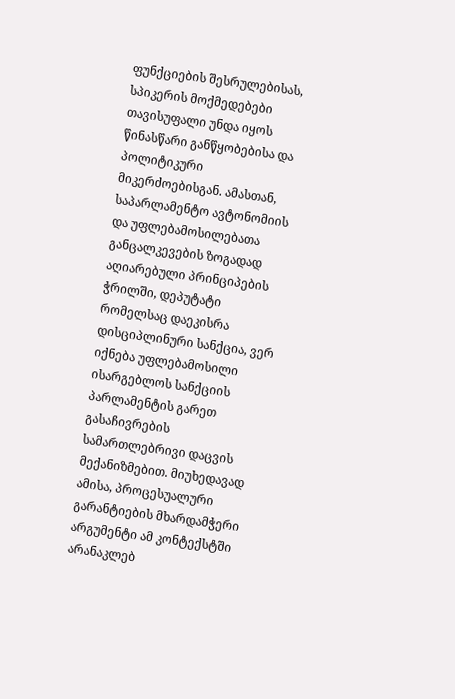ფუნქციების შესრულებისას, სპიკერის მოქმედებები თავისუფალი უნდა იყოს წინასწარი განწყობებისა და პოლიტიკური მიკერძოებისგან. ამასთან, საპარლამენტო ავტონომიის და უფლებამოსილებათა განცალკევების ზოგადად აღიარებული პრინციპების ჭრილში, დეპუტატი რომელსაც დაეკისრა დისციპლინური სანქცია, ვერ იქნება უფლებამოსილი ისარგებლოს სანქციის პარლამენტის გარეთ გასაჩივრების სამართლებრივი დაცვის მექანიზმებით. მიუხედავად ამისა, პროცესუალური გარანტიების მხარდამჭერი არგუმენტი ამ კონტექსტში არანაკლებ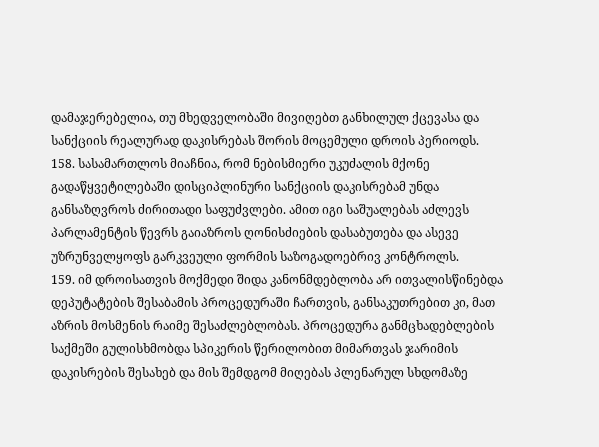დამაჯერებელია, თუ მხედველობაში მივიღებთ განხილულ ქცევასა და სანქციის რეალურად დაკისრებას შორის მოცემული დროის პერიოდს.
158. სასამართლოს მიაჩნია, რომ ნებისმიერი უკუძალის მქონე გადაწყვეტილებაში დისციპლინური სანქციის დაკისრებამ უნდა განსაზღვროს ძირითადი საფუძვლები. ამით იგი საშუალებას აძლევს პარლამენტის წევრს გაიაზროს ღონისძიების დასაბუთება და ასევე უზრუნველყოფს გარკვეული ფორმის საზოგადოებრივ კონტროლს.
159. იმ დროისათვის მოქმედი შიდა კანონმდებლობა არ ითვალისწინებდა დეპუტატების შესაბამის პროცედურაში ჩართვის, განსაკუთრებით კი, მათ აზრის მოსმენის რაიმე შესაძლებლობას. პროცედურა განმცხადებლების საქმეში გულისხმობდა სპიკერის წერილობით მიმართვას ჯარიმის დაკისრების შესახებ და მის შემდგომ მიღებას პლენარულ სხდომაზე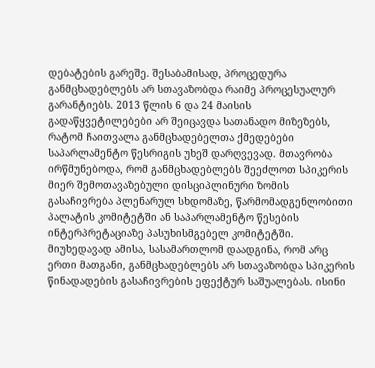დებატების გარეშე. შესაბამისად, პროცედურა განმცხადებლებს არ სთავაზობდა რაიმე პროცესუალურ გარანტიებს. 2013 წლის 6 და 24 მაისის გადაწყვეტილებები არ შეიცავდა სათანადო მიზეზებს, რატომ ჩაითვალა განმცხადებელთა ქმედებები საპარლამენტო წესრიგის უხეშ დარღვევად. მთავრობა ირწმუნებოდა, რომ განმცხადებლებს შეეძლოთ სპიკერის მიერ შემოთავაზებული დისციპლინური ზომის გასაჩივრება პლენარულ სხდომაზე, წარმომადგენლობითი პალატის კომიტეტში ან საპარლამენტო წესების ინტერპრეტაციაზე პასუხისმგებელ კომიტეტში. მიუხედავად ამისა, სასამართლომ დაადგინა, რომ არც ერთი მათგანი, განმცხადებლებს არ სთავაზობდა სპიკერის წინადადების გასაჩივრების ეფექტურ საშუალებას. ისინი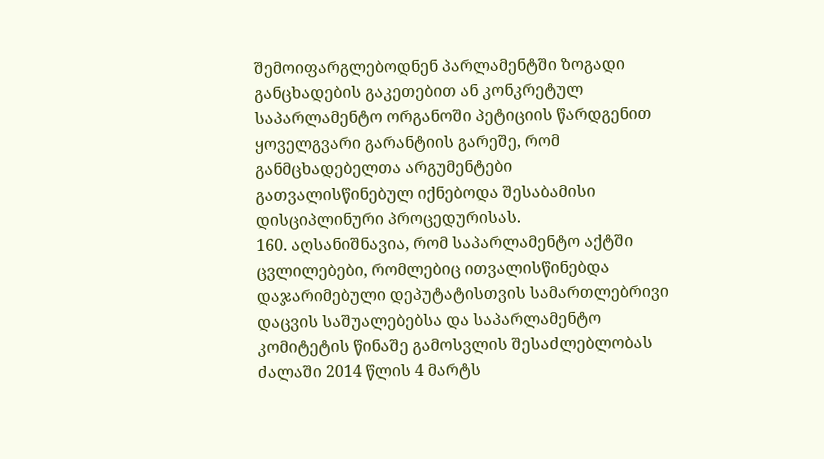შემოიფარგლებოდნენ პარლამენტში ზოგადი განცხადების გაკეთებით ან კონკრეტულ საპარლამენტო ორგანოში პეტიციის წარდგენით ყოველგვარი გარანტიის გარეშე, რომ განმცხადებელთა არგუმენტები გათვალისწინებულ იქნებოდა შესაბამისი დისციპლინური პროცედურისას.
160. აღსანიშნავია, რომ საპარლამენტო აქტში ცვლილებები, რომლებიც ითვალისწინებდა დაჯარიმებული დეპუტატისთვის სამართლებრივი დაცვის საშუალებებსა და საპარლამენტო კომიტეტის წინაშე გამოსვლის შესაძლებლობას ძალაში 2014 წლის 4 მარტს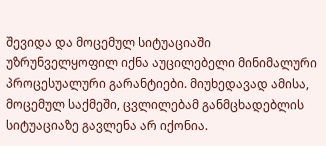შევიდა და მოცემულ სიტუაციაში უზრუნველყოფილ იქნა აუცილებელი მინიმალური პროცესუალური გარანტიები. მიუხედავად ამისა, მოცემულ საქმეში, ცვლილებამ განმცხადებლის სიტუაციაზე გავლენა არ იქონია.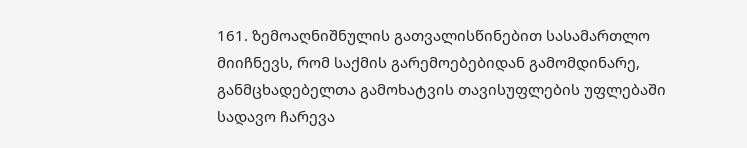161. ზემოაღნიშნულის გათვალისწინებით სასამართლო მიიჩნევს, რომ საქმის გარემოებებიდან გამომდინარე, განმცხადებელთა გამოხატვის თავისუფლების უფლებაში სადავო ჩარევა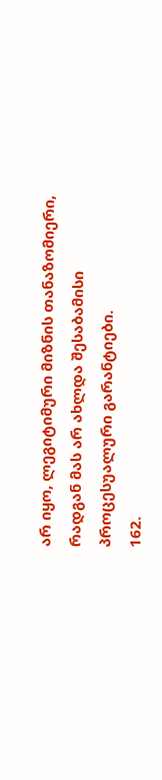არ იყო, ლეგიტიმური მიზნის თანაზომიერი, რადგან მას არ ახლდა შესაბამისი პროცესუალური გარანტიები.
162.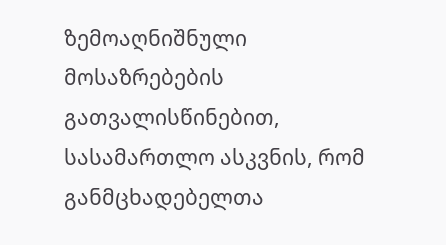ზემოაღნიშნული მოსაზრებების გათვალისწინებით, სასამართლო ასკვნის, რომ განმცხადებელთა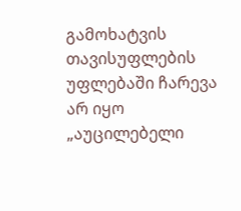გამოხატვის თავისუფლების უფლებაში ჩარევა არ იყო „აუცილებელი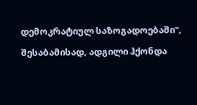დემოკრატიულ საზოგადოებაში", შესაბამისად, ადგილი ჰქონდა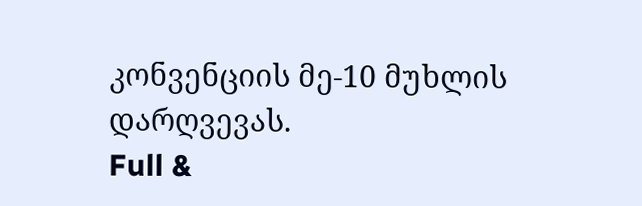კონვენციის მე-10 მუხლის დარღვევას.
Full &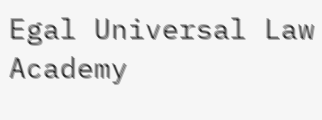Egal Universal Law Academy